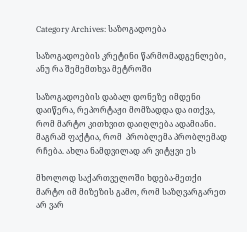Category Archives: საზოგადოება

საზოგადოების კრეტინი წარმომადგენლები, ანუ რა შემემთხვა მეტროში

საზოგადოების დაბალ დონეზე იმდენი დაიწერა, რეპორტაჟი მომზადდა და ითქვა, რომ მარტო კითხვით დაიღლება ადამიანი. მაგრამ ფაქტია, რომ  პრობლემა პრობლემად რჩება. ახლა ნამდვილად არ ვიტყვი ეს

მხოლოდ საქართველოში ხდება-მეთქი მარტო იმ მიზეზის გამო, რომ საზღვარგარეთ არ ვარ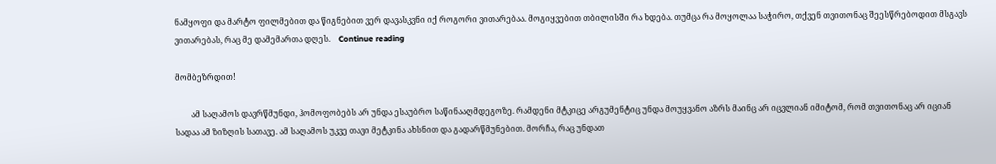ნამყოფი და მარტო ფილმებით და წიგნებით ვერ დავასკვნი იქ როგორი ვითარებაა. მოგიყვებით თბილისში რა ხდება. თუმცა რა მოყოლაა საჭირო, თქვენ თვითონაც შეესწრებოდით მსგავს ვითარებას, რაც მე დამემართა დღეს.    Continue reading

მომბეზრდით!

        ამ საღამოს დავრწმუნდი, ჰომოფობებს არ უნდა ესაუბრო საწინააღმდეგოზე. რამდენი მტკიცე არგუმენტიც უნდა მოუყვანო აზრს მაინც არ იცვლიან იმიტომ, რომ თვითონაც არ იციან სადაა ამ ზიზღის სათავე. ამ საღამოს უკვე თავი მეტკინა ახსნით და გადარწმუნებით. მორჩა, რაც უნდათ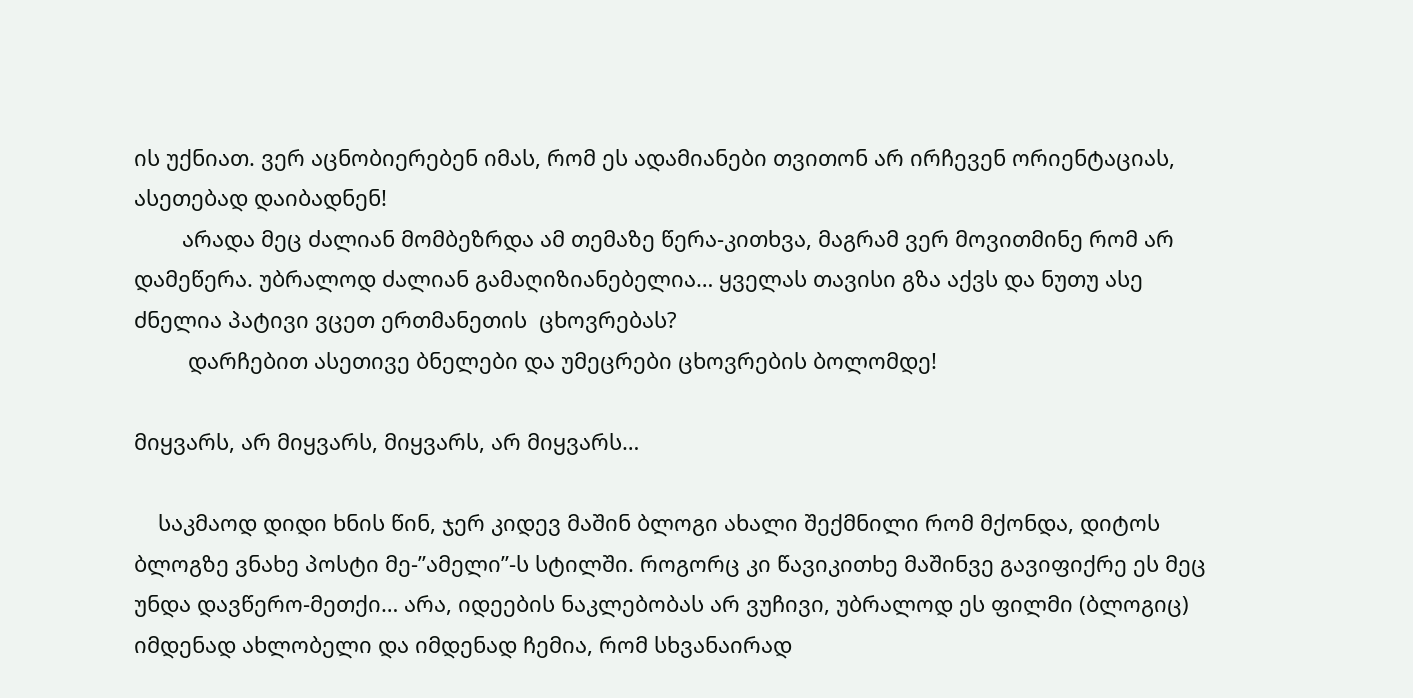ის უქნიათ. ვერ აცნობიერებენ იმას, რომ ეს ადამიანები თვითონ არ ირჩევენ ორიენტაციას, ასეთებად დაიბადნენ!
        არადა მეც ძალიან მომბეზრდა ამ თემაზე წერა-კითხვა, მაგრამ ვერ მოვითმინე რომ არ დამეწერა. უბრალოდ ძალიან გამაღიზიანებელია… ყველას თავისი გზა აქვს და ნუთუ ასე ძნელია პატივი ვცეთ ერთმანეთის  ცხოვრებას?
         დარჩებით ასეთივე ბნელები და უმეცრები ცხოვრების ბოლომდე!

მიყვარს, არ მიყვარს, მიყვარს, არ მიყვარს…

    საკმაოდ დიდი ხნის წინ, ჯერ კიდევ მაშინ ბლოგი ახალი შექმნილი რომ მქონდა, დიტოს ბლოგზე ვნახე პოსტი მე-”ამელი”-ს სტილში. როგორც კი წავიკითხე მაშინვე გავიფიქრე ეს მეც უნდა დავწერო-მეთქი… არა, იდეების ნაკლებობას არ ვუჩივი, უბრალოდ ეს ფილმი (ბლოგიც) იმდენად ახლობელი და იმდენად ჩემია, რომ სხვანაირად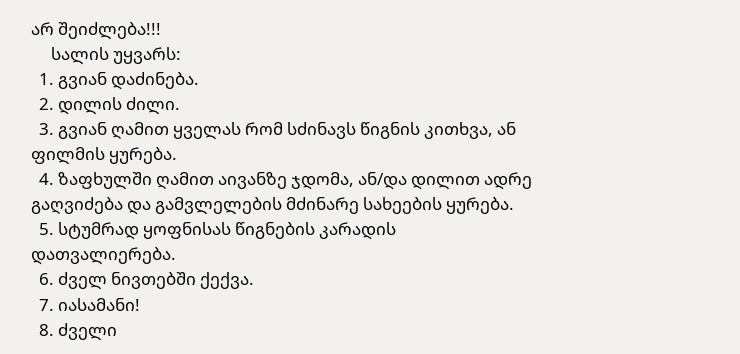არ შეიძლება!!!
     სალის უყვარს:
  1. გვიან დაძინება.
  2. დილის ძილი.
  3. გვიან ღამით ყველას რომ სძინავს წიგნის კითხვა, ან ფილმის ყურება.
  4. ზაფხულში ღამით აივანზე ჯდომა, ან/და დილით ადრე გაღვიძება და გამვლელების მძინარე სახეების ყურება.
  5. სტუმრად ყოფნისას წიგნების კარადის დათვალიერება.
  6. ძველ ნივთებში ქექვა.
  7. იასამანი!
  8. ძველი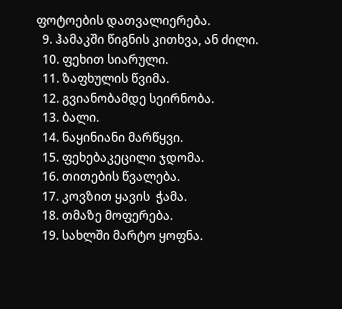ფოტოების დათვალიერება.
  9. ჰამაკში წიგნის კითხვა, ან ძილი.
  10. ფეხით სიარული.
  11. ზაფხულის წვიმა.
  12. გვიანობამდე სეირნობა.
  13. ბალი.
  14. ნაყინიანი მარწყვი.
  15. ფეხებაკეცილი ჯდომა.
  16. თითების წვალება.
  17. კოვზით ყავის  ჭამა.
  18. თმაზე მოფერება.
  19. სახლში მარტო ყოფნა.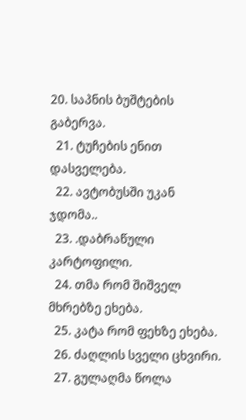20. საპნის ბუშტების გაბერვა.
  21. ტუჩების ენით დასველება.
  22. ავტობუსში უკან ჯდომა..
  23. .დაბრაწული კარტოფილი.
  24. თმა რომ შიშველ მხრებზე ეხება.
  25. კატა რომ ფეხზე ეხება.
  26. ძაღლის სველი ცხვირი.
  27. გულაღმა წოლა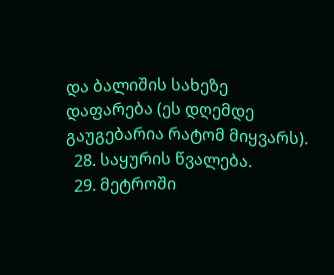და ბალიშის სახეზე დაფარება (ეს დღემდე გაუგებარია რატომ მიყვარს).
  28. საყურის წვალება.
  29. მეტროში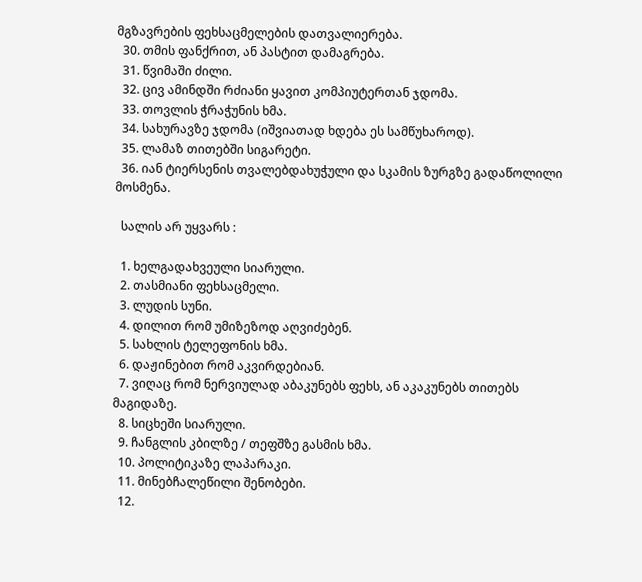მგზავრების ფეხსაცმელების დათვალიერება.
  30. თმის ფანქრით, ან პასტით დამაგრება.
  31. წვიმაში ძილი.
  32. ცივ ამინდში რძიანი ყავით კომპიუტერთან ჯდომა.
  33. თოვლის ჭრაჭუნის ხმა.
  34. სახურავზე ჯდომა (იშვიათად ხდება ეს სამწუხაროდ).
  35. ლამაზ თითებში სიგარეტი.
  36. იან ტიერსენის თვალებდახუჭული და სკამის ზურგზე გადაწოლილი მოსმენა.

  სალის არ უყვარს :

  1. ხელგადახვეული სიარული.
  2. თასმიანი ფეხსაცმელი.
  3. ლუდის სუნი.
  4. დილით რომ უმიზეზოდ აღვიძებენ.
  5. სახლის ტელეფონის ხმა.
  6. დაჟინებით რომ აკვირდებიან.
  7. ვიღაც რომ ნერვიულად აბაკუნებს ფეხს, ან აკაკუნებს თითებს მაგიდაზე.
  8. სიცხეში სიარული.
  9. ჩანგლის კბილზე / თეფშზე გასმის ხმა.
  10. პოლიტიკაზე ლაპარაკი.
  11. მინებჩალეწილი შენობები.
  12.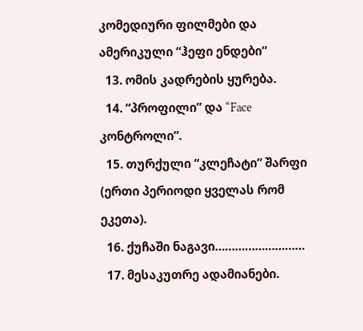კომედიური ფილმები და ამერიკული “ჰეფი ენდები”
  13. ომის კადრების ყურება.
  14. “პროფილი” და “Face კონტროლი”.
  15. თურქული “კლეჩატი” შარფი (ერთი პერიოდი ყველას რომ ეკეთა).
  16. ქუჩაში ნაგავი………………………
  17. მესაკუთრე ადამიანები.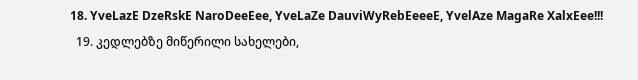18. YveLazE DzeRskE NaroDeeEee, YveLaZe DauviWyRebEeeeE, YvelAze MagaRe XalxEee!!!
  19. კედლებზე მიწერილი სახელები,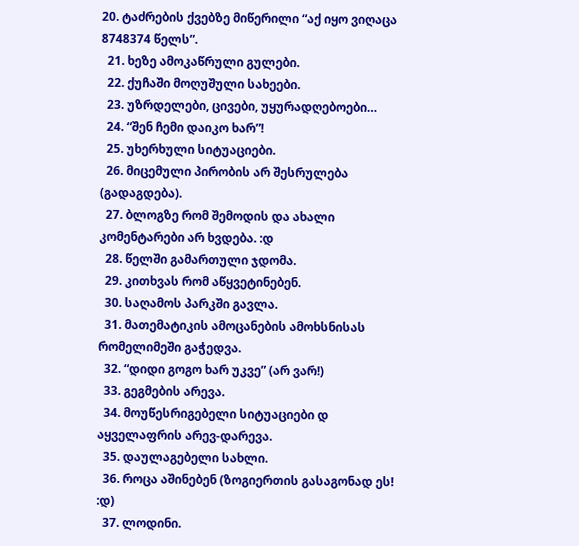20. ტაძრების ქვებზე მიწერილი “აქ იყო ვიღაცა 8748374 წელს”.
  21. ხეზე ამოკაწრული გულები.
  22. ქუჩაში მოღუშული სახეები.
  23. უზრდელები, ცივები, უყურადღებოები…
  24. “შენ ჩემი დაიკო ხარ”!
  25. უხერხული სიტუაციები.
  26. მიცემული პირობის არ შესრულება (გადაგდება).
  27. ბლოგზე რომ შემოდის და ახალი კომენტარები არ ხვდება. :დ
  28. წელში გამართული ჯდომა.
  29. კითხვას რომ აწყვეტინებენ.
  30. საღამოს პარკში გავლა.
  31. მათემატიკის ამოცანების ამოხსნისას რომელიმეში გაჭედვა.
  32. “დიდი გოგო ხარ უკვე” (არ ვარ!)
  33. გეგმების არევა.
  34. მოუწესრიგებელი სიტუაციები დ აყველაფრის არევ-დარევა.
  35. დაულაგებელი სახლი.
  36. როცა აშინებენ (ზოგიერთის გასაგონად ეს! :დ)
  37. ლოდინი.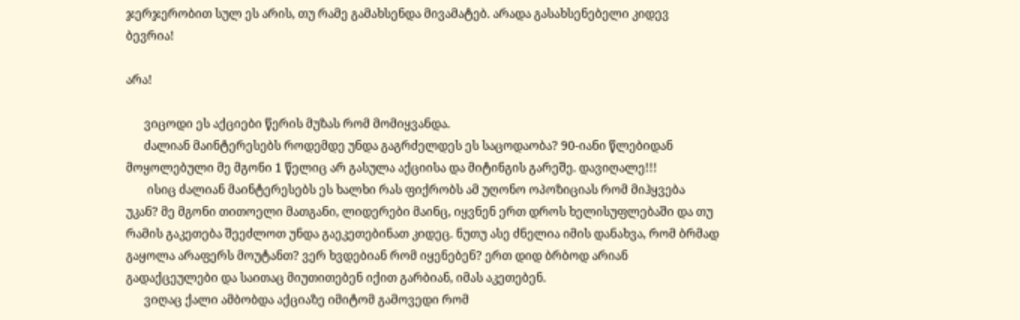ჯერჯერობით სულ ეს არის, თუ რამე გამახსენდა მივამატებ. არადა გასახსენებელი კიდევ ბევრია!

არა!

      ვიცოდი ეს აქციები წერის მუზას რომ მომიყვანდა.
      ძალიან მაინტერესებს როდემდე უნდა გაგრძელდეს ეს საცოდაობა? 90-იანი წლებიდან მოყოლებული მე მგონი 1 წელიც არ გასულა აქციისა და მიტინგის გარეშე. დავიღალე!!!
       ისიც ძალიან მაინტერესებს ეს ხალხი რას ფიქრობს ამ უღონო ოპოზიციას რომ მიჰყვება უკან? მე მგონი თითოელი მათგანი, ლიდერები მაინც, იყვნენ ერთ დროს ხელისუფლებაში და თუ რამის გაკეთება შეეძლოთ უნდა გაეკეთებინათ კიდეც. ნუთუ ასე ძნელია იმის დანახვა, რომ ბრმად გაყოლა არაფერს მოუტანთ? ვერ ხვდებიან რომ იყენებენ? ერთ დიდ ბრბოდ არიან გადაქცეულები და საითაც მიუთითებენ იქით გარბიან, იმას აკეთებენ.
      ვიღაც ქალი ამბობდა აქციაზე იმიტომ გამოვედი რომ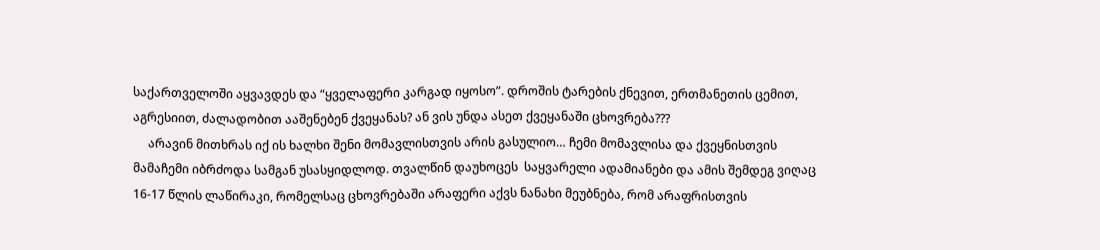საქართველოში აყვავდეს და “ყველაფერი კარგად იყოსო”. დროშის ტარების ქნევით, ერთმანეთის ცემით, აგრესიით, ძალადობით ააშენებენ ქვეყანას? ან ვის უნდა ასეთ ქვეყანაში ცხოვრება???
     არავინ მითხრას იქ ის ხალხი შენი მომავლისთვის არის გასულიო… ჩემი მომავლისა და ქვეყნისთვის მამაჩემი იბრძოდა სამგან უსასყიდლოდ. თვალწინ დაუხოცეს  საყვარელი ადამიანები და ამის შემდეგ ვიღაც 16-17 წლის ლაწირაკი, რომელსაც ცხოვრებაში არაფერი აქვს ნანახი მეუბნება, რომ არაფრისთვის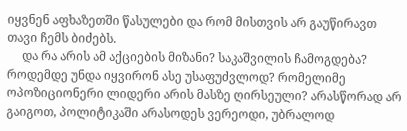იყვნენ აფხაზეთში წასულები და რომ მისთვის არ გაუწირავთ თავი ჩემს ბიძებს.
     და რა არის ამ აქციების მიზანი? საკაშვილის ჩამოგდება? როდემდე უნდა იყვირონ ასე უსაფუძვლოდ? რომელიმე ოპოზიციონერი ლიდერი არის მასზე ღირსეული? არასწორად არ გაიგოთ, პოლიტიკაში არასოდეს ვერეოდი, უბრალოდ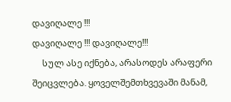დავიღალე !!!
დავიღალე !!! დავიღალე!!!
     სულ ასე იქნება, არასოდეს არაფერი შეიცვლება. ყოველშემთხვევაში მანამ,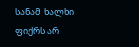სანამ  ხალხი ფიქრს არ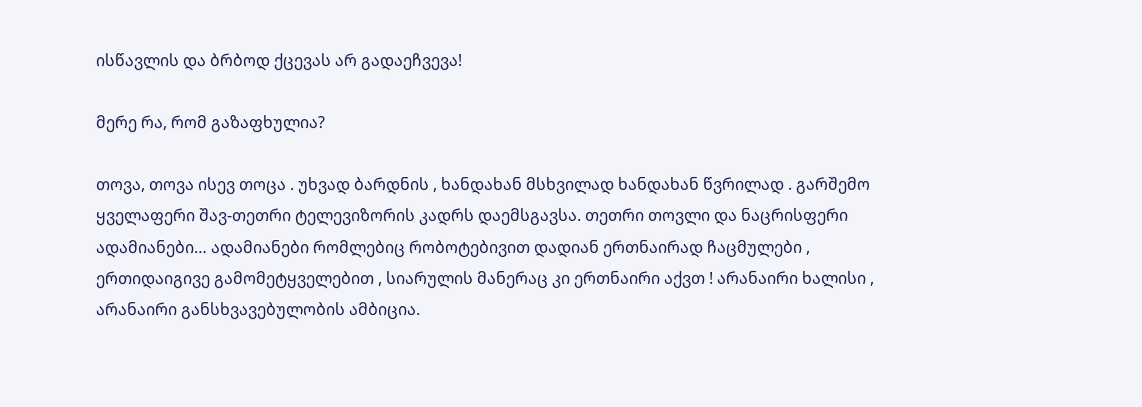ისწავლის და ბრბოდ ქცევას არ გადაეჩვევა!

მერე რა, რომ გაზაფხულია?

თოვა, თოვა ისევ თოცა . უხვად ბარდნის , ხანდახან მსხვილად ხანდახან წვრილად . გარშემო ყველაფერი შავ-თეთრი ტელევიზორის კადრს დაემსგავსა. თეთრი თოვლი და ნაცრისფერი ადამიანები… ადამიანები რომლებიც რობოტებივით დადიან ერთნაირად ჩაცმულები , ერთიდაიგივე გამომეტყველებით , სიარულის მანერაც კი ერთნაირი აქვთ ! არანაირი ხალისი , არანაირი განსხვავებულობის ამბიცია.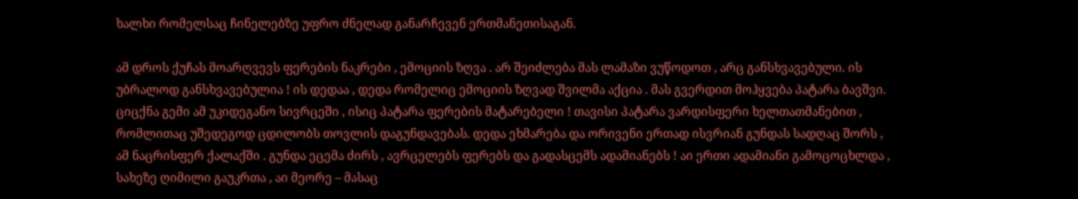ხალხი რომელსაც ჩინელებზე უფრო ძნელად განარჩევენ ერთმანეთისაგან.

ამ დროს ქუჩას მოარღვევს ფერების ნაკრები , ემოციის ზღვა . არ შეიძლება მას ლამაზი ვუწოდოთ , არც განსხვავებული. ის უბრალოდ განსხვავებულია ! ის დედაა , დედა რომელიც ემოციის ზღვად შვილმა აქცია . მას გვერდით მოჰყვება პატარა ბავშვი. ციცქნა გემი ამ უკიდეგანო სივრცეში , ისიც პატარა ფერების მატარებელი ! თავისი პატარა ვარდისფერი ხელთათმანებით , რომლითაც უშედეგოდ ცდილობს თოვლის დაგუნდავებას. დედა ეხმარება და ორივენი ერთად ისვრიან გუნდას სადღაც შორს , ამ ნაცრისფერ ქალაქში . გუნდა ეცემა ძირს , ავრცელებს ფერებს და გადასცემს ადამიანებს ! აი ერთი ადამიანი გამოცოცხლდა , სახეზე ღიმილი გაუკრთა , აი მეორე – მასაც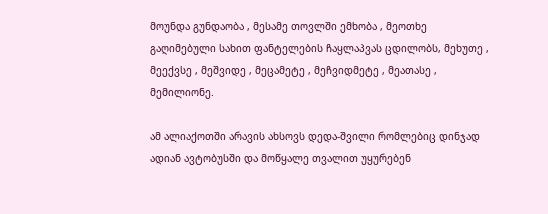მოუნდა გუნდაობა , მესამე თოვლში ემხობა , მეოთხე გაღიმებული სახით ფანტელების ჩაყლაპვას ცდილობს, მეხუთე , მეექვსე , მეშვიდე , მეცამეტე , მეჩვიდმეტე , მეათასე , მემილიონე.

ამ ალიაქოთში არავის ახსოვს დედა-შვილი რომლებიც დინჯად ადიან ავტობუსში და მოწყალე თვალით უყურებენ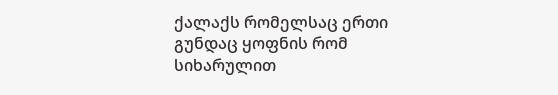ქალაქს რომელსაც ერთი გუნდაც ყოფნის რომ სიხარულით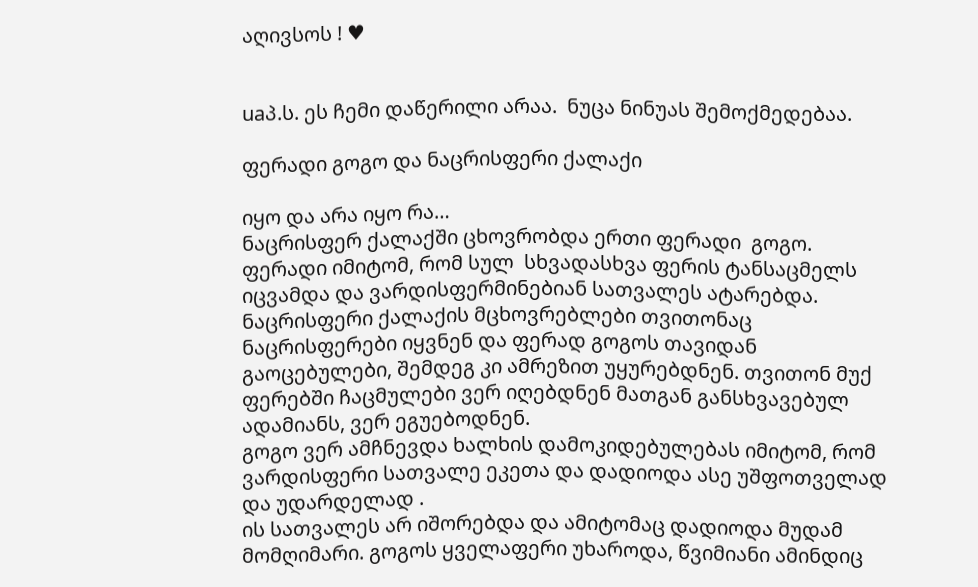აღივსოს ! ♥


uaპ.ს. ეს ჩემი დაწერილი არაა.  ნუცა ნინუას შემოქმედებაა.

ფერადი გოგო და ნაცრისფერი ქალაქი

იყო და არა იყო რა…
ნაცრისფერ ქალაქში ცხოვრობდა ერთი ფერადი  გოგო.
ფერადი იმიტომ, რომ სულ  სხვადასხვა ფერის ტანსაცმელს იცვამდა და ვარდისფერმინებიან სათვალეს ატარებდა.
ნაცრისფერი ქალაქის მცხოვრებლები თვითონაც ნაცრისფერები იყვნენ და ფერად გოგოს თავიდან გაოცებულები, შემდეგ კი ამრეზით უყურებდნენ. თვითონ მუქ ფერებში ჩაცმულები ვერ იღებდნენ მათგან განსხვავებულ ადამიანს, ვერ ეგუებოდნენ.
გოგო ვერ ამჩნევდა ხალხის დამოკიდებულებას იმიტომ, რომ ვარდისფერი სათვალე ეკეთა და დადიოდა ასე უშფოთველად და უდარდელად .
ის სათვალეს არ იშორებდა და ამიტომაც დადიოდა მუდამ მომღიმარი. გოგოს ყველაფერი უხაროდა, წვიმიანი ამინდიც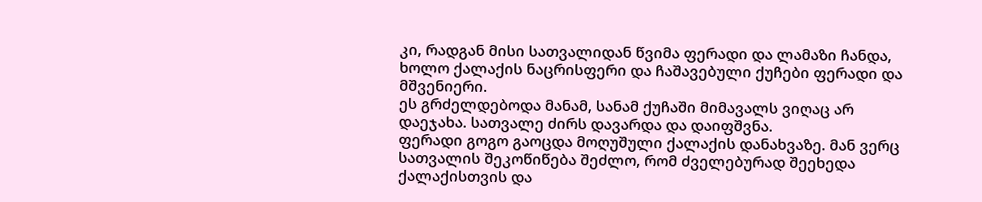კი, რადგან მისი სათვალიდან წვიმა ფერადი და ლამაზი ჩანდა, ხოლო ქალაქის ნაცრისფერი და ჩაშავებული ქუჩები ფერადი და მშვენიერი.
ეს გრძელდებოდა მანამ, სანამ ქუჩაში მიმავალს ვიღაც არ დაეჯახა. სათვალე ძირს დავარდა და დაიფშვნა.
ფერადი გოგო გაოცდა მოღუშული ქალაქის დანახვაზე. მან ვერც სათვალის შეკოწიწება შეძლო, რომ ძველებურად შეეხედა ქალაქისთვის და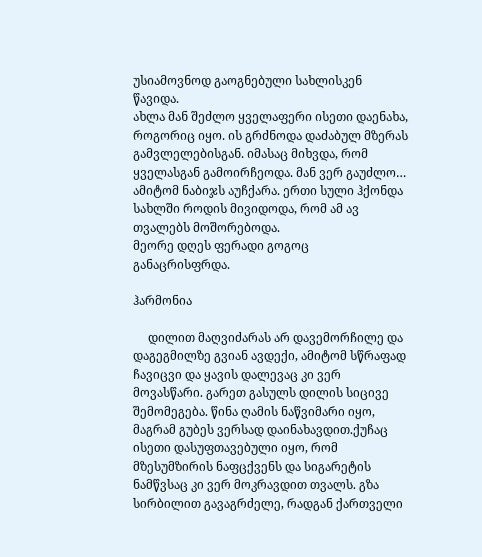უსიამოვნოდ გაოგნებული სახლისკენ წავიდა.
ახლა მან შეძლო ყველაფერი ისეთი დაენახა, როგორიც იყო. ის გრძნოდა დაძაბულ მზერას  გამვლელებისგან. იმასაც მიხვდა, რომ ყველასგან გამოირჩეოდა. მან ვერ გაუძლო… ამიტომ ნაბიჯს აუჩქარა. ერთი სული ჰქონდა სახლში როდის მივიდოდა, რომ ამ ავ თვალებს მოშორებოდა.
მეორე დღეს ფერადი გოგოც განაცრისფრდა.

ჰარმონია

     დილით მაღვიძარას არ დავემორჩილე და დაგეგმილზე გვიან ავდექი, ამიტომ სწრაფად ჩავიცვი და ყავის დალევაც კი ვერ მოვასწარი. გარეთ გასულს დილის სიცივე შემომეგება. წინა ღამის ნაწვიმარი იყო, მაგრამ გუბეს ვერსად დაინახავდით.ქუჩაც ისეთი დასუფთავებული იყო, რომ მზესუმზირის ნაფცქვენს და სიგარეტის ნამწვსაც კი ვერ მოკრავდით თვალს. გზა სირბილით გავაგრძელე, რადგან ქართველი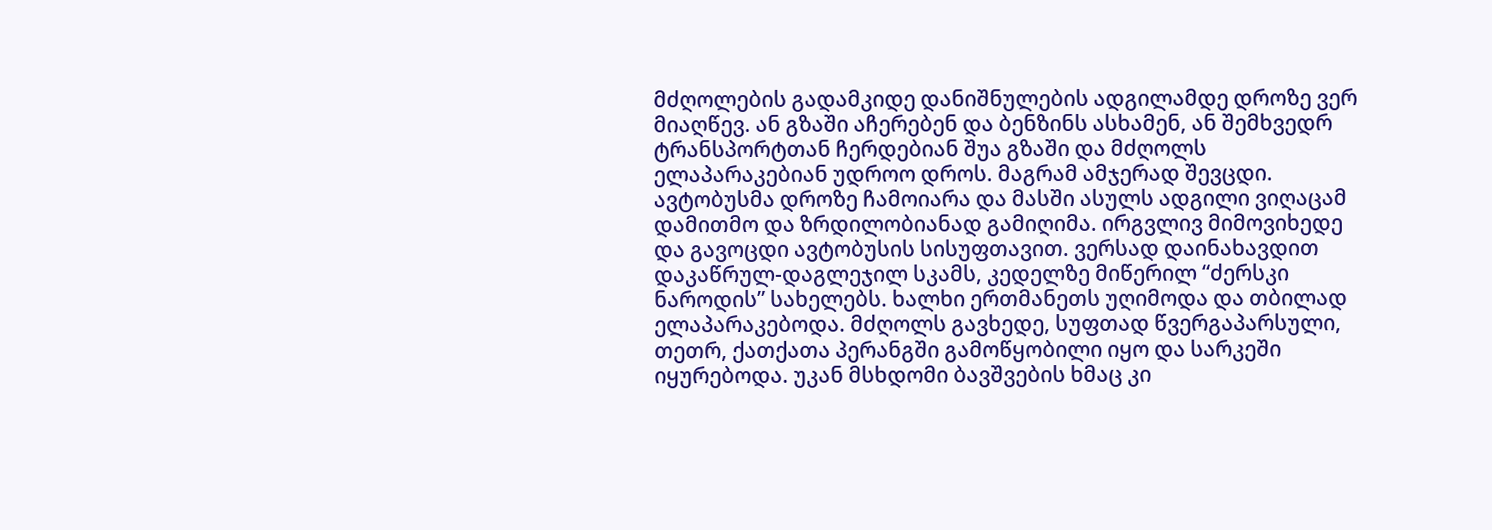მძღოლების გადამკიდე დანიშნულების ადგილამდე დროზე ვერ მიაღწევ. ან გზაში აჩერებენ და ბენზინს ასხამენ, ან შემხვედრ ტრანსპორტთან ჩერდებიან შუა გზაში და მძღოლს ელაპარაკებიან უდროო დროს. მაგრამ ამჯერად შევცდი. ავტობუსმა დროზე ჩამოიარა და მასში ასულს ადგილი ვიღაცამ დამითმო და ზრდილობიანად გამიღიმა. ირგვლივ მიმოვიხედე და გავოცდი ავტობუსის სისუფთავით. ვერსად დაინახავდით დაკაწრულ-დაგლეჯილ სკამს, კედელზე მიწერილ “ძერსკი ნაროდის” სახელებს. ხალხი ერთმანეთს უღიმოდა და თბილად ელაპარაკებოდა. მძღოლს გავხედე, სუფთად წვერგაპარსული, თეთრ, ქათქათა პერანგში გამოწყობილი იყო და სარკეში იყურებოდა. უკან მსხდომი ბავშვების ხმაც კი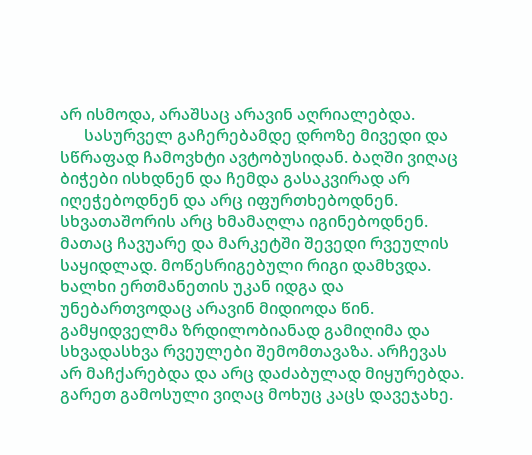არ ისმოდა, არაშსაც არავინ აღრიალებდა.
      სასურველ გაჩერებამდე დროზე მივედი და სწრაფად ჩამოვხტი ავტობუსიდან. ბაღში ვიღაც ბიჭები ისხდნენ და ჩემდა გასაკვირად არ იღეჭებოდნენ და არც იფურთხებოდნენ. სხვათაშორის არც ხმამაღლა იგინებოდნენ. მათაც ჩავუარე და მარკეტში შევედი რვეულის საყიდლად. მოწესრიგებული რიგი დამხვდა. ხალხი ერთმანეთის უკან იდგა და უნებართვოდაც არავინ მიდიოდა წინ. გამყიდველმა ზრდილობიანად გამიღიმა და სხვადასხვა რვეულები შემომთავაზა. არჩევას არ მაჩქარებდა და არც დაძაბულად მიყურებდა. გარეთ გამოსული ვიღაც მოხუც კაცს დავეჯახე.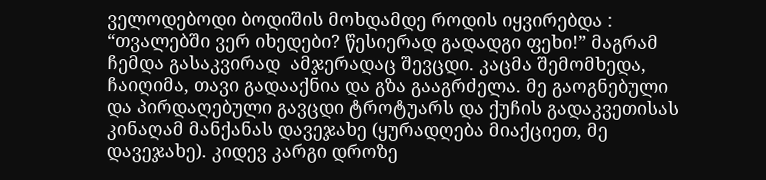ველოდებოდი ბოდიშის მოხდამდე როდის იყვირებდა : “თვალებში ვერ იხედები? წესიერად გადადგი ფეხი!” მაგრამ ჩემდა გასაკვირად  ამჯერადაც შევცდი. კაცმა შემომხედა, ჩაიღიმა, თავი გადააქნია და გზა გააგრძელა. მე გაოგნებული და პირდაღებული გავცდი ტროტუარს და ქუჩის გადაკვეთისას კინაღამ მანქანას დავეჯახე (ყურადღება მიაქციეთ, მე დავეჯახე). კიდევ კარგი დროზე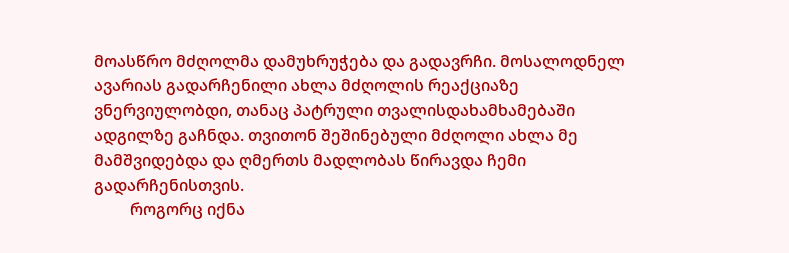მოასწრო მძღოლმა დამუხრუჭება და გადავრჩი. მოსალოდნელ ავარიას გადარჩენილი ახლა მძღოლის რეაქციაზე ვნერვიულობდი, თანაც პატრული თვალისდახამხამებაში ადგილზე გაჩნდა. თვითონ შეშინებული მძღოლი ახლა მე მამშვიდებდა და ღმერთს მადლობას წირავდა ჩემი გადარჩენისთვის.
         როგორც იქნა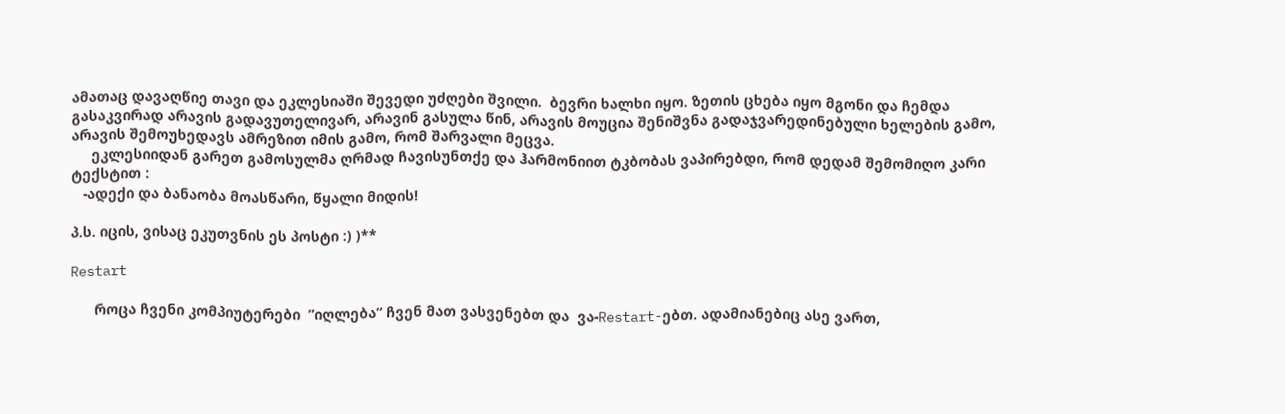ამათაც დავაღწიე თავი და ეკლესიაში შევედი უძღები შვილი.  ბევრი ხალხი იყო. ზეთის ცხება იყო მგონი და ჩემდა გასაკვირად არავის გადავუთელივარ, არავინ გასულა წინ, არავის მოუცია შენიშვნა გადაჯვარედინებული ხელების გამო, არავის შემოუხედავს ამრეზით იმის გამო, რომ შარვალი მეცვა.
     ეკლესიიდან გარეთ გამოსულმა ღრმად ჩავისუნთქე და ჰარმონიით ტკბობას ვაპირებდი, რომ დედამ შემომიღო კარი ტექსტით :
   -ადექი და ბანაობა მოასწარი, წყალი მიდის!

პ.ს. იცის, ვისაც ეკუთვნის ეს პოსტი :) )**

Restart

      როცა ჩვენი კომპიუტერები  ”იღლება” ჩვენ მათ ვასვენებთ და  ვა-Restart-ებთ. ადამიანებიც ასე ვართ,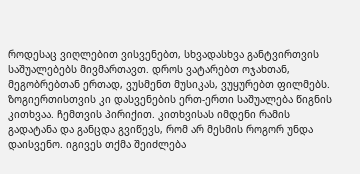როდესაც ვიღლებით ვისვენებთ, სხვადასხვა განტვირთვის საშუალებებს მივმართავთ. დროს ვატარებთ ოჯახთან, მეგობრებთან ერთად, ვუსმენთ მუსიკას, ვუყურებთ ფილმებს. ზოგიერთისთვის კი დასვენების ერთ-ერთი საშუალება წიგნის კითხვაა. ჩემთვის პირიქით. კითხვისას იმდენი რამის გადატანა და განცდა გვიწევს, რომ არ მესმის როგორ უნდა დაისვენო. იგივეს თქმა შეიძლება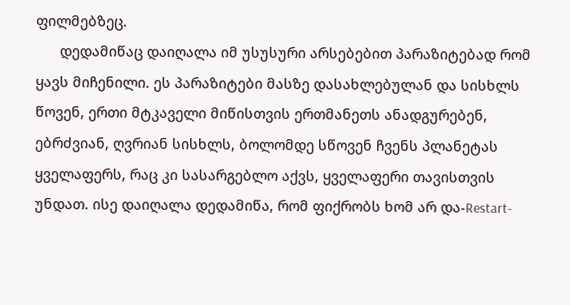ფილმებზეც.
      დედამიწაც დაიღალა იმ უსუსური არსებებით პარაზიტებად რომ ყავს მიჩენილი. ეს პარაზიტები მასზე დასახლებულან და სისხლს წოვენ, ერთი მტკაველი მიწისთვის ერთმანეთს ანადგურებენ, ებრძვიან, ღვრიან სისხლს, ბოლომდე სწოვენ ჩვენს პლანეტას ყველაფერს, რაც კი სასარგებლო აქვს, ყველაფერი თავისთვის უნდათ. ისე დაიღალა დედამიწა, რომ ფიქრობს ხომ არ და-Restart-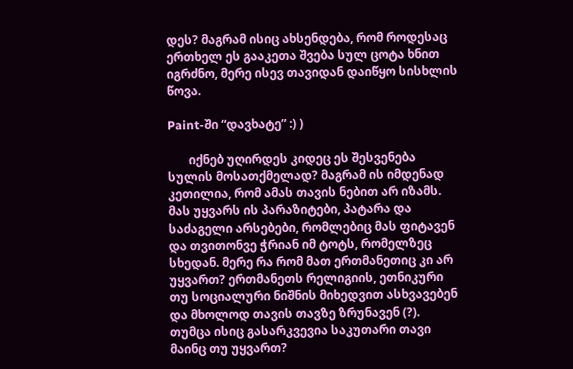დეს? მაგრამ ისიც ახსენდება, რომ როდესაც ერთხელ ეს გააკეთა შვება სულ ცოტა ხნით იგრძნო, მერე ისევ თავიდან დაიწყო სისხლის წოვა.

Paint-ში “დავხატე” :) )

       იქნებ უღირდეს კიდეც ეს შესვენება სულის მოსათქმელად? მაგრამ ის იმდენად კეთილია, რომ ამას თავის ნებით არ იზამს. მას უყვარს ის პარაზიტები, პატარა და საძაგელი არსებები, რომლებიც მას ფიტავენ და თვითონვე ჭრიან იმ ტოტს, რომელზეც სხედან. მერე რა რომ მათ ერთმანეთიც კი არ უყვართ? ერთმანეთს რელიგიის, ეთნიკური თუ სოციალური ნიშნის მიხედვით ასხვავებენ და მხოლოდ თავის თავზე ზრუნავენ (?). თუმცა ისიც გასარკვევია საკუთარი თავი მაინც თუ უყვართ?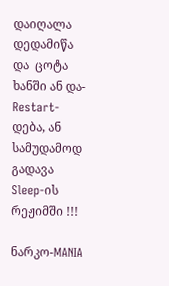დაიღალა დედამიწა და  ცოტა ხანში ან და-Restart-დება, ან სამუდამოდ გადავა  Sleep-ის რეჟიმში !!!

ნარკო-MANIA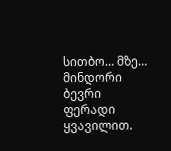სითბო… მზე… მინდორი ბევრი ფერადი ყვავილით.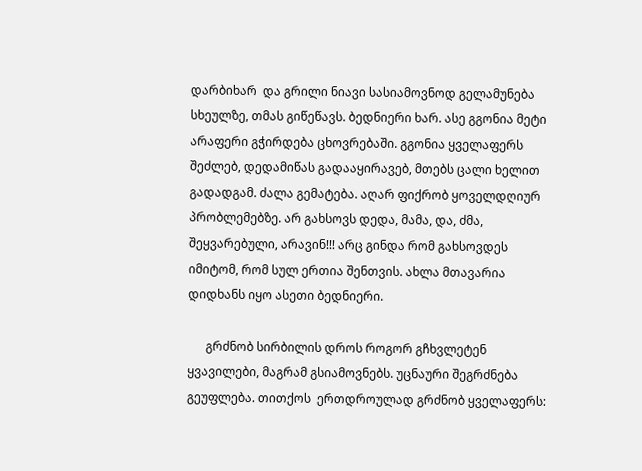დარბიხარ  და გრილი ნიავი სასიამოვნოდ გელამუნება სხეულზე, თმას გიწეწავს. ბედნიერი ხარ. ასე გგონია მეტი არაფერი გჭირდება ცხოვრებაში. გგონია ყველაფერს შეძლებ, დედამიწას გადააყირავებ, მთებს ცალი ხელით გადადგამ. ძალა გემატება. აღარ ფიქრობ ყოველდღიურ პრობლემებზე. არ გახსოვს დედა, მამა, და, ძმა, შეყვარებული, არავინ!!! არც გინდა რომ გახსოვდეს იმიტომ, რომ სულ ერთია შენთვის. ახლა მთავარია დიდხანს იყო ასეთი ბედნიერი.

      გრძნობ სირბილის დროს როგორ გჩხვლეტენ ყვავილები, მაგრამ გსიამოვნებს. უცნაური შეგრძნება გეუფლება. თითქოს  ერთდროულად გრძნობ ყველაფერს: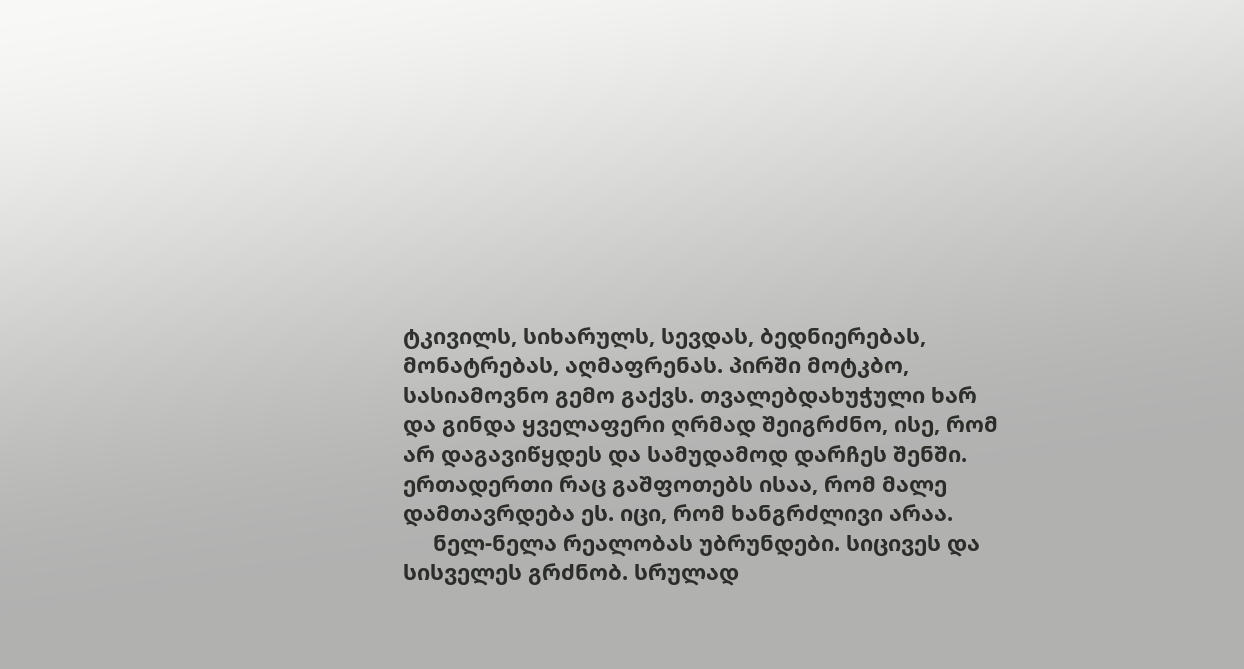ტკივილს, სიხარულს, სევდას, ბედნიერებას, მონატრებას, აღმაფრენას. პირში მოტკბო, სასიამოვნო გემო გაქვს. თვალებდახუჭული ხარ და გინდა ყველაფერი ღრმად შეიგრძნო, ისე, რომ არ დაგავიწყდეს და სამუდამოდ დარჩეს შენში. ერთადერთი რაც გაშფოთებს ისაა, რომ მალე დამთავრდება ეს. იცი, რომ ხანგრძლივი არაა.
     ნელ-ნელა რეალობას უბრუნდები. სიცივეს და სისველეს გრძნობ. სრულად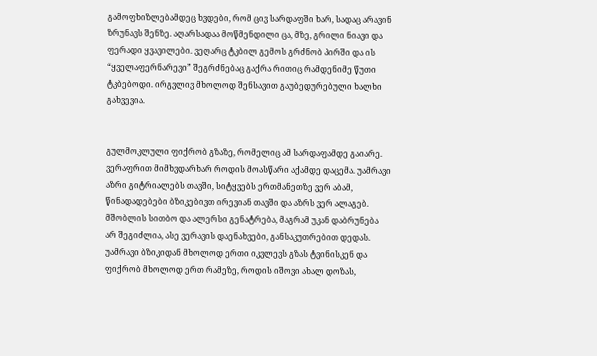გამოფხიზლებამდეც ხვდები, რომ ცივ სარდაფში ხარ, სადაც არავინ ზრუნავს შენზე. აღარსადაა მოწმენდილი ცა, მზე, გრილი ნიავი და ფერადი ყვავილები. ვეღარც ტკბილ გემოს გრძნობ პირში და ის “ყველაფერნარევი” შეგრძნებაც გაქრა რითიც რამდენიმე წუთი ტკბებოდი. ირგვლივ მხოლოდ შენსავით გაუბედურებული ხალხი გახვევია.


გულმოკლული ფიქრობ გზაზე, რომელიც ამ სარდაფამდე გაიარე. ვერაფრით მიმხვდარხარ როდის მოასწარი აქამდე დაცემა. უამრავი აზრი გიტრიალებს თავში, სიტყვებს ერთმანეთზე ვერ აბამ, წინადადებები ბზიკებივთ ირევიან თავში და აზრს ვერ ალაგებ. მშობლის სითბო და ალერსი გენატრება, მაგრამ უკან დაბრუნება არ შეგიძლია, ასე ვერავის დაენახვები, განსაკუთრებით დედას. უამრავი ბზიკიდან მხოლოდ ერთი იკვლევს გზას ტვინისკენ და ფიქრობ მხოლოდ ერთ რამეზე, როდის იშოვი ახალ დოზას,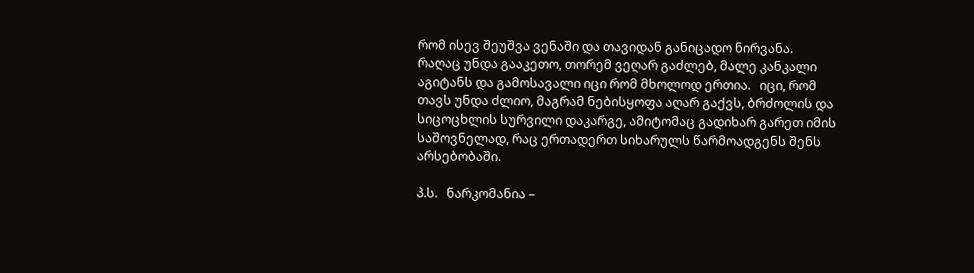რომ ისევ შეუშვა ვენაში და თავიდან განიცადო ნირვანა. რაღაც უნდა გააკეთო, თორემ ვეღარ გაძლებ, მალე კანკალი აგიტანს და გამოსავალი იცი რომ მხოლოდ ერთია.   იცი, რომ თავს უნდა ძლიო, მაგრამ ნებისყოფა აღარ გაქვს, ბრძოლის და სიცოცხლის სურვილი დაკარგე, ამიტომაც გადიხარ გარეთ იმის საშოვნელად, რაც ერთადერთ სიხარულს წარმოადგენს შენს არსებობაში.

პ.ს.   ნარკომანია –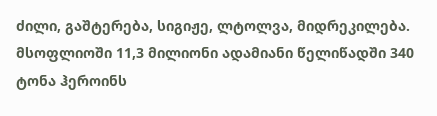ძილი, გაშტერება, სიგიჟე, ლტოლვა, მიდრეკილება. მსოფლიოში 11,3 მილიონი ადამიანი წელიწადში 340 ტონა ჰეროინს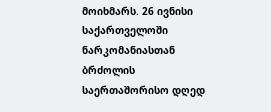მოიხმარს. 26 ივნისი საქართველოში ნარკომანიასთან ბრძოლის საერთაშორისო დღედ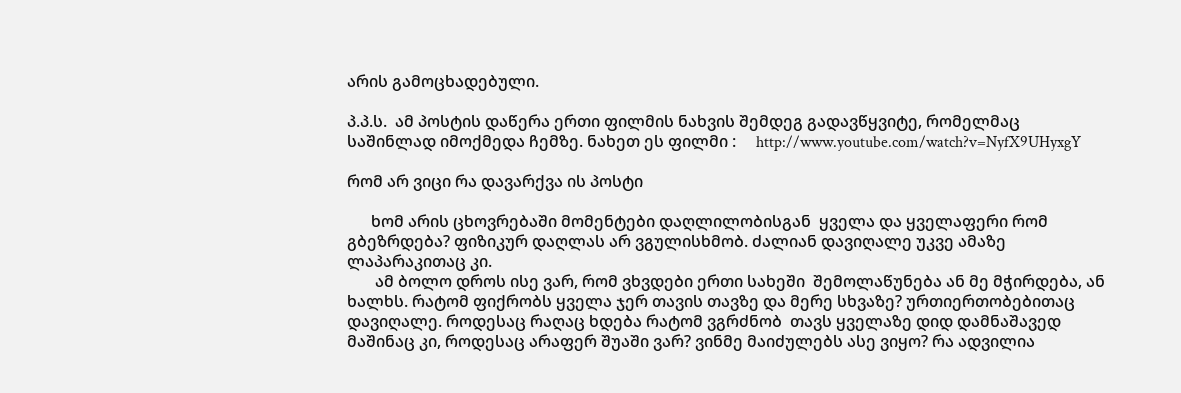არის გამოცხადებული.

პ.პ.ს.  ამ პოსტის დაწერა ერთი ფილმის ნახვის შემდეგ გადავწყვიტე, რომელმაც საშინლად იმოქმედა ჩემზე. ნახეთ ეს ფილმი :     http://www.youtube.com/watch?v=NyfX9UHyxgY

რომ არ ვიცი რა დავარქვა ის პოსტი

      ხომ არის ცხოვრებაში მომენტები დაღლილობისგან  ყველა და ყველაფერი რომ გბეზრდება? ფიზიკურ დაღლას არ ვგულისხმობ. ძალიან დავიღალე უკვე ამაზე ლაპარაკითაც კი.
       ამ ბოლო დროს ისე ვარ, რომ ვხვდები ერთი სახეში  შემოლაწუნება ან მე მჭირდება, ან ხალხს. რატომ ფიქრობს ყველა ჯერ თავის თავზე და მერე სხვაზე? ურთიერთობებითაც დავიღალე. როდესაც რაღაც ხდება რატომ ვგრძნობ  თავს ყველაზე დიდ დამნაშავედ მაშინაც კი, როდესაც არაფერ შუაში ვარ? ვინმე მაიძულებს ასე ვიყო? რა ადვილია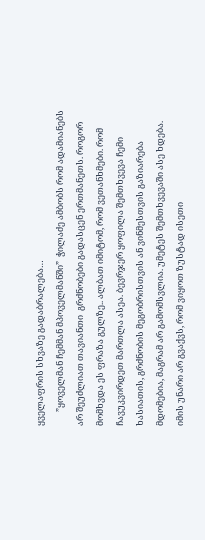ყველაფრის სხვაზე გადაბრალება…
       ”ყოველმან ჩემმან მპოველმანში”  ჭილაძე ამბობს რომ ადამიანებს არ შეუძლიათ თავიანთი  გრძნობები გადასცენ ერთმანეთს. როგორ მომხვდა ეს ფრაზა გულზე.. ალბათ იმიტომ, რომ ვეთანხმები. რომ ჩავუკვირდეთ მართლა ასეა. ბევრჯერ ყოფილა შემთხვევა ჩემი ხასიათის, გრძნობის მეგობრისთვის ან ვინმესთვის გაზიარება მდომებია, მაგრამ არ გამომსვლია. უმეტეს შემთხვევაში ასე ხდება. იმის უნარი არ გვაქვს, რომ ვიყოთ ზუსტად ისეთი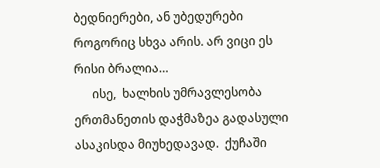ბედნიერები, ან უბედურები როგორიც სხვა არის. არ ვიცი ეს რისი ბრალია…
      ისე,  ხალხის უმრავლესობა ერთმანეთის დაჭმაზეა გადასული ასაკისდა მიუხედავად.  ქუჩაში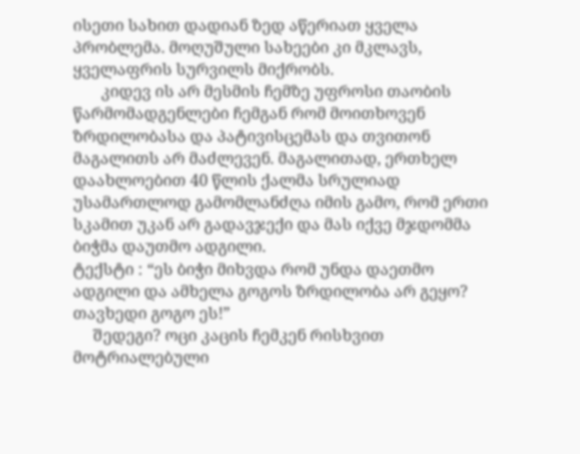ისეთი სახით დადიან ზედ აწერიათ ყველა პრობლემა. მოღუშული სახეები კი მკლავს, ყველაფრის სურვილს მიქრობს.
       კიდევ ის არ მესმის ჩემზე უფროსი თაობის წარმომადგენლები ჩემგან რომ მოითხოვენ ზრდილობასა და პატივისცემას და თვითონ მაგალითს არ მაძლევენ. მაგალითად, ერთხელ დაახლოებით 40 წლის ქალმა სრულიად უსამართლოდ გამომლანძღა იმის გამო, რომ ერთი სკამით უკან არ გადავჯექი და მას იქვე მჯდომმა ბიჭმა დაუთმო ადგილი.
ტექსტი : “ეს ბიჭი მიხვდა რომ უნდა დაეთმო ადგილი და ამხელა გოგოს ზრდილობა არ გეყო? თავხედი გოგო ეს!”
     შედეგი? ოცი კაცის ჩემკენ რისხვით მოტრიალებული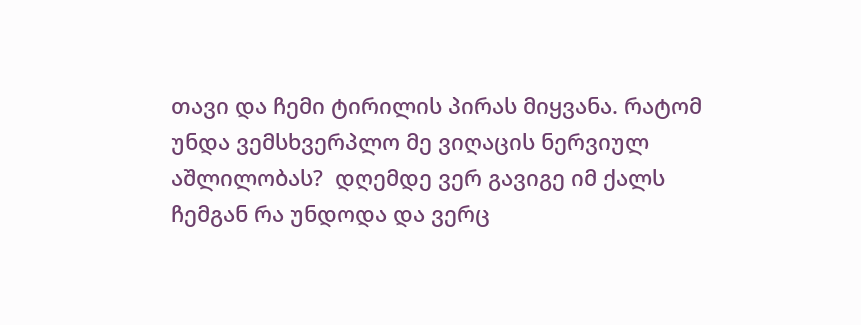თავი და ჩემი ტირილის პირას მიყვანა. რატომ უნდა ვემსხვერპლო მე ვიღაცის ნერვიულ აშლილობას?  დღემდე ვერ გავიგე იმ ქალს ჩემგან რა უნდოდა და ვერც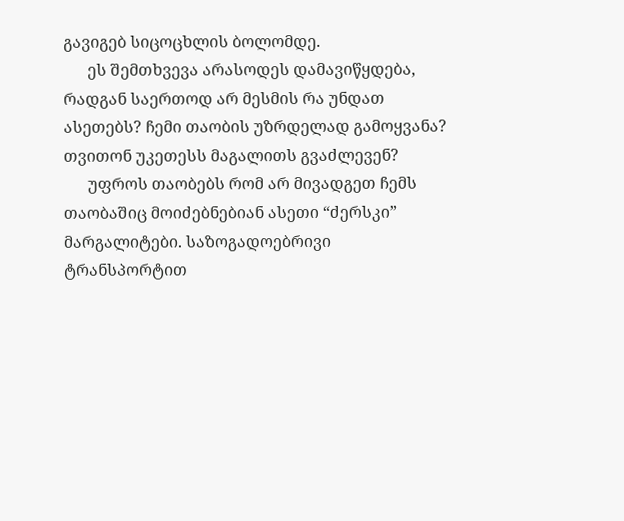გავიგებ სიცოცხლის ბოლომდე.
      ეს შემთხვევა არასოდეს დამავიწყდება, რადგან საერთოდ არ მესმის რა უნდათ ასეთებს? ჩემი თაობის უზრდელად გამოყვანა? თვითონ უკეთესს მაგალითს გვაძლევენ?
      უფროს თაობებს რომ არ მივადგეთ ჩემს თაობაშიც მოიძებნებიან ასეთი “ძერსკი” მარგალიტები. საზოგადოებრივი ტრანსპორტით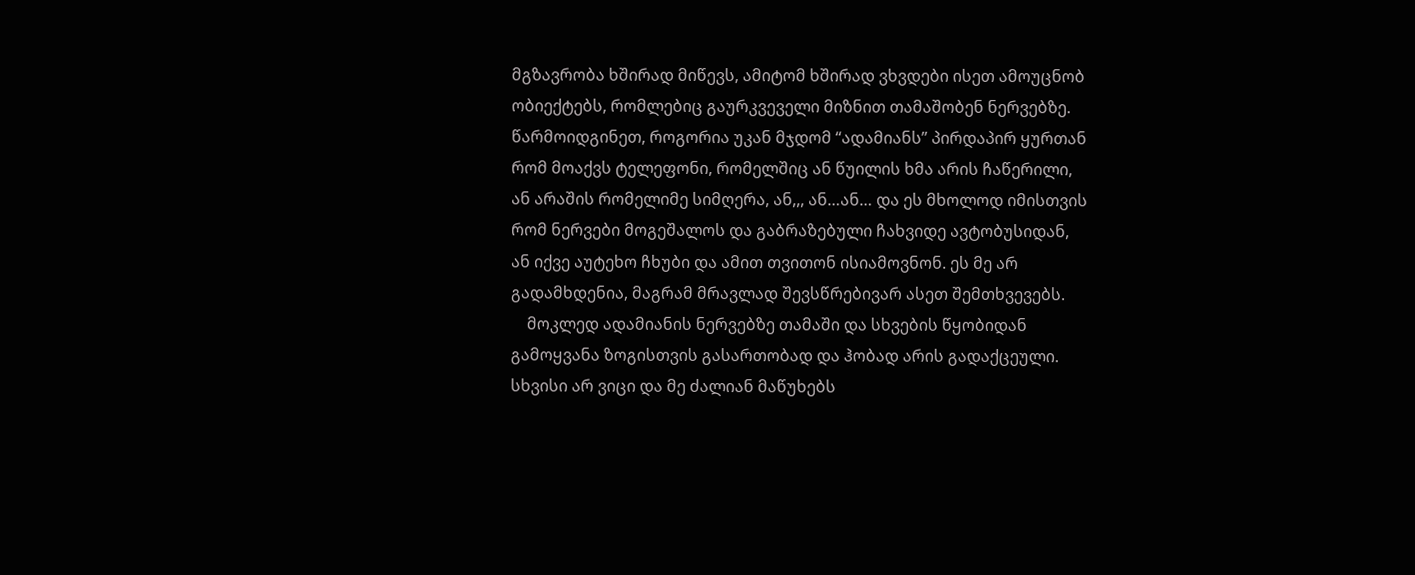მგზავრობა ხშირად მიწევს, ამიტომ ხშირად ვხვდები ისეთ ამოუცნობ ობიექტებს, რომლებიც გაურკვეველი მიზნით თამაშობენ ნერვებზე. წარმოიდგინეთ, როგორია უკან მჯდომ “ადამიანს” პირდაპირ ყურთან რომ მოაქვს ტელეფონი, რომელშიც ან წუილის ხმა არის ჩაწერილი, ან არაშის რომელიმე სიმღერა, ან,,, ან…ან… და ეს მხოლოდ იმისთვის რომ ნერვები მოგეშალოს და გაბრაზებული ჩახვიდე ავტობუსიდან, ან იქვე აუტეხო ჩხუბი და ამით თვითონ ისიამოვნონ. ეს მე არ გადამხდენია, მაგრამ მრავლად შევსწრებივარ ასეთ შემთხვევებს.
    მოკლედ ადამიანის ნერვებზე თამაში და სხვების წყობიდან გამოყვანა ზოგისთვის გასართობად და ჰობად არის გადაქცეული. სხვისი არ ვიცი და მე ძალიან მაწუხებს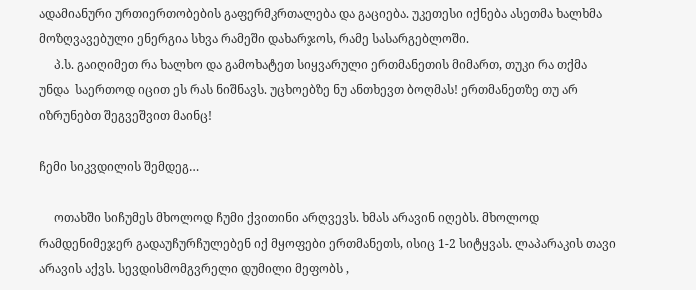ადამიანური ურთიერთობების გაფერმკრთალება და გაციება. უკეთესი იქნება ასეთმა ხალხმა მოზღვავებული ენერგია სხვა რამეში დახარჯოს, რამე სასარგებლოში.
     პ.ს. გაიღიმეთ რა ხალხო და გამოხატეთ სიყვარული ერთმანეთის მიმართ, თუკი რა თქმა უნდა  საერთოდ იცით ეს რას ნიშნავს. უცხოებზე ნუ ანთხევთ ბოღმას! ერთმანეთზე თუ არ იზრუნებთ შეგვეშვით მაინც!

ჩემი სიკვდილის შემდეგ…

     ოთახში სიჩუმეს მხოლოდ ჩუმი ქვითინი არღვევს. ხმას არავინ იღებს. მხოლოდ რამდენიმეჯერ გადაუჩურჩულებენ იქ მყოფები ერთმანეთს, ისიც 1-2 სიტყვას. ლაპარაკის თავი არავის აქვს. სევდისმომგვრელი დუმილი მეფობს ,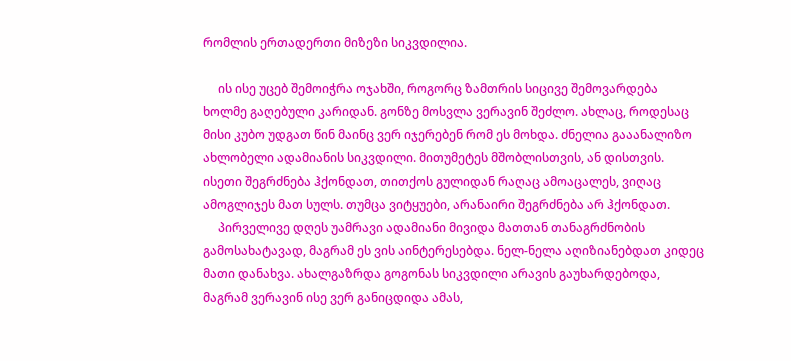რომლის ერთადერთი მიზეზი სიკვდილია.

     ის ისე უცებ შემოიჭრა ოჯახში, როგორც ზამთრის სიცივე შემოვარდება ხოლმე გაღებული კარიდან. გონზე მოსვლა ვერავინ შეძლო. ახლაც, როდესაც მისი კუბო უდგათ წინ მაინც ვერ იჯერებენ რომ ეს მოხდა. ძნელია გააანალიზო ახლობელი ადამიანის სიკვდილი. მითუმეტეს მშობლისთვის, ან დისთვის. ისეთი შეგრძნება ჰქონდათ, თითქოს გულიდან რაღაც ამოაცალეს, ვიღაც ამოგლიჯეს მათ სულს. თუმცა ვიტყუები, არანაირი შეგრძნება არ ჰქონდათ.
     პირველივე დღეს უამრავი ადამიანი მივიდა მათთან თანაგრძნობის გამოსახატავად, მაგრამ ეს ვის აინტერესებდა. ნელ-ნელა აღიზიანებდათ კიდეც მათი დანახვა. ახალგაზრდა გოგონას სიკვდილი არავის გაუხარდებოდა, მაგრამ ვერავინ ისე ვერ განიცდიდა ამას,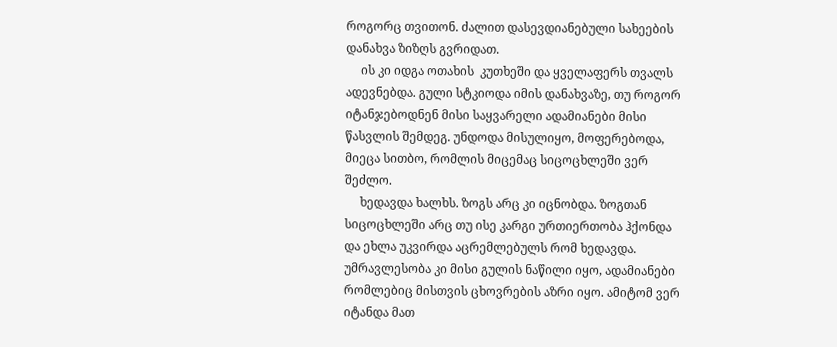როგორც თვითონ. ძალით დასევდიანებული სახეების დანახვა ზიზღს გვრიდათ.
     ის კი იდგა ოთახის  კუთხეში და ყველაფერს თვალს ადევნებდა. გული სტკიოდა იმის დანახვაზე, თუ როგორ იტანჯებოდნენ მისი საყვარელი ადამიანები მისი წასვლის შემდეგ. უნდოდა მისულიყო, მოფერებოდა, მიეცა სითბო, რომლის მიცემაც სიცოცხლეში ვერ შეძლო.
     ხედავდა ხალხს. ზოგს არც კი იცნობდა. ზოგთან სიცოცხლეში არც თუ ისე კარგი ურთიერთობა ჰქონდა და ეხლა უკვირდა აცრემლებულს რომ ხედავდა. უმრავლესობა კი მისი გულის ნაწილი იყო, ადამიანები რომლებიც მისთვის ცხოვრების აზრი იყო. ამიტომ ვერ იტანდა მათ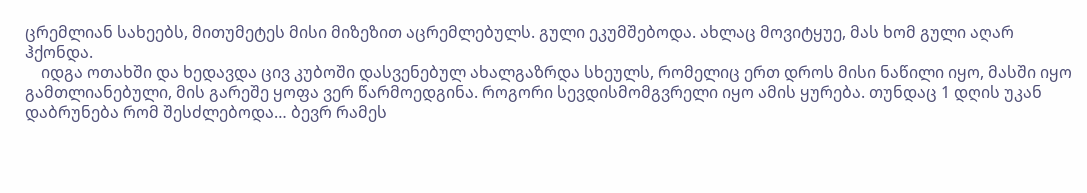ცრემლიან სახეებს, მითუმეტეს მისი მიზეზით აცრემლებულს. გული ეკუმშებოდა. ახლაც მოვიტყუე, მას ხომ გული აღარ ჰქონდა.
    იდგა ოთახში და ხედავდა ცივ კუბოში დასვენებულ ახალგაზრდა სხეულს, რომელიც ერთ დროს მისი ნაწილი იყო, მასში იყო გამთლიანებული, მის გარეშე ყოფა ვერ წარმოედგინა. როგორი სევდისმომგვრელი იყო ამის ყურება. თუნდაც 1 დღის უკან დაბრუნება რომ შესძლებოდა… ბევრ რამეს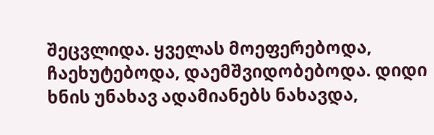შეცვლიდა. ყველას მოეფერებოდა, ჩაეხუტებოდა, დაემშვიდობებოდა. დიდი ხნის უნახავ ადამიანებს ნახავდა,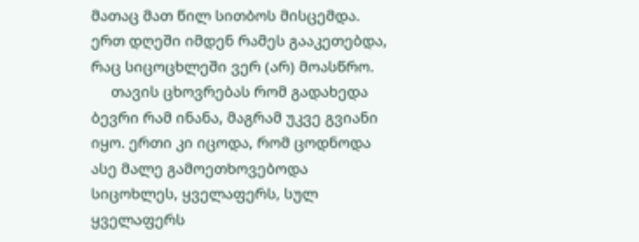მათაც მათ წილ სითბოს მისცემდა.  ერთ დღეში იმდენ რამეს გააკეთებდა, რაც სიცოცხლეში ვერ (არ) მოასწრო.
     თავის ცხოვრებას რომ გადახედა ბევრი რამ ინანა, მაგრამ უკვე გვიანი იყო. ერთი კი იცოდა, რომ ცოდნოდა ასე მალე გამოეთხოვებოდა სიცოხლეს, ყველაფერს, სულ ყველაფერს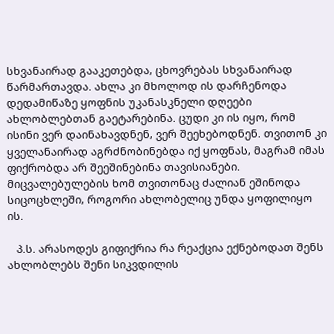სხვანაირად გააკეთებდა, ცხოვრებას სხვანაირად წარმართავდა. ახლა კი მხოლოდ ის დარჩენოდა დედამიწაზე ყოფნის უკანასკნელი დღეები ახლობლებთან გაეტარებინა. ცუდი კი ის იყო, რომ ისინი ვერ დაინახავდნენ, ვერ შეეხებოდნენ. თვითონ კი ყველანაირად აგრძნობინებდა იქ ყოფნას, მაგრამ იმას ფიქრობდა არ შეეშინებინა თავისიანები. მიცვალებულების ხომ თვითონაც ძალიან ეშინოდა სიცოცხლეში, როგორი ახლობელიც უნდა ყოფილიყო ის.

   პ.ს. არასოდეს გიფიქრია რა რეაქცია ექნებოდათ შენს ახლობლებს შენი სიკვდილის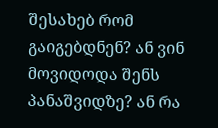შესახებ რომ გაიგებდნენ? ან ვინ მოვიდოდა შენს პანაშვიდზე? ან რა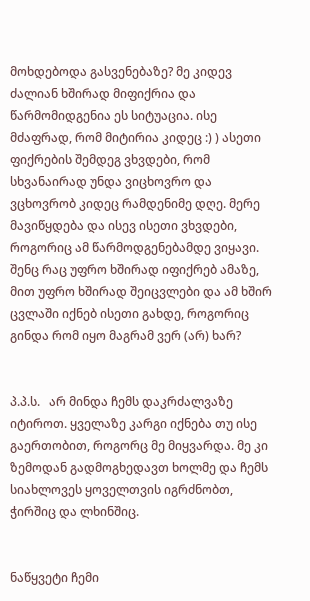მოხდებოდა გასვენებაზე? მე კიდევ ძალიან ხშირად მიფიქრია და წარმომიდგენია ეს სიტუაცია. ისე მძაფრად, რომ მიტირია კიდეც :) ) ასეთი ფიქრების შემდეგ ვხვდები, რომ სხვანაირად უნდა ვიცხოვრო და ვცხოვრობ კიდეც რამდენიმე დღე. მერე მავიწყდება და ისევ ისეთი ვხვდები, როგორიც ამ წარმოდგენებამდე ვიყავი. შენც რაც უფრო ხშირად იფიქრებ ამაზე, მით უფრო ხშირად შეიცვლები და ამ ხშირ ცვლაში იქნებ ისეთი გახდე, როგორიც გინდა რომ იყო მაგრამ ვერ (არ) ხარ?


პ.პ.ს.   არ მინდა ჩემს დაკრძალვაზე იტიროთ. ყველაზე კარგი იქნება თუ ისე გაერთობით, როგორც მე მიყვარდა. მე კი ზემოდან გადმოგხედავთ ხოლმე და ჩემს სიახლოვეს ყოველთვის იგრძნობთ, ჭირშიც და ლხინშიც.


ნაწყვეტი ჩემი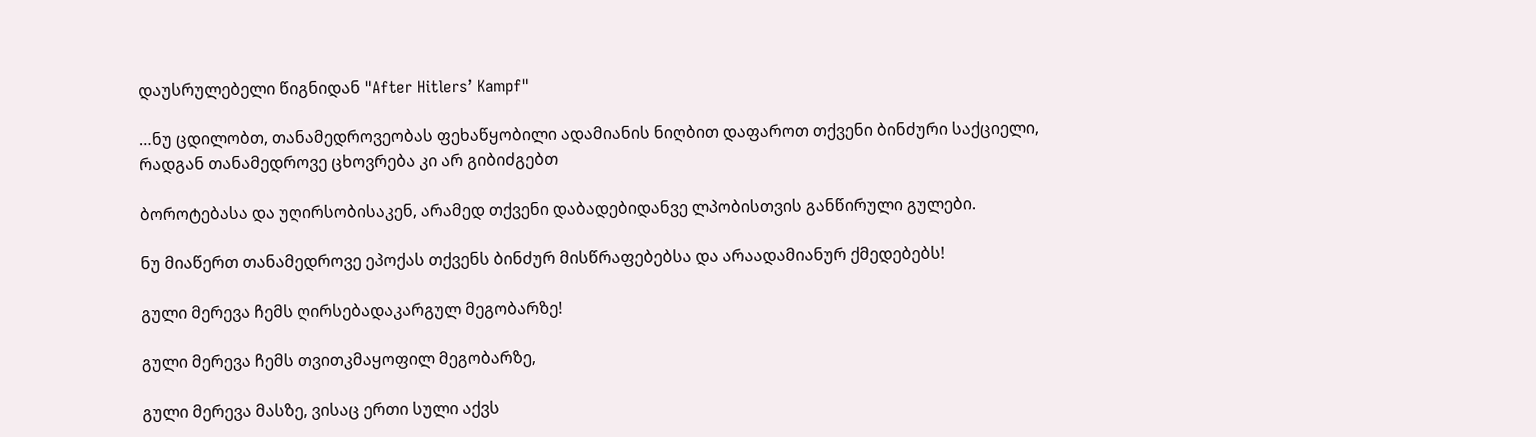დაუსრულებელი წიგნიდან "After Hitlers’ Kampf"

…ნუ ცდილობთ, თანამედროვეობას ფეხაწყობილი ადამიანის ნიღბით დაფაროთ თქვენი ბინძური საქციელი, რადგან თანამედროვე ცხოვრება კი არ გიბიძგებთ

ბოროტებასა და უღირსობისაკენ, არამედ თქვენი დაბადებიდანვე ლპობისთვის განწირული გულები.

ნუ მიაწერთ თანამედროვე ეპოქას თქვენს ბინძურ მისწრაფებებსა და არაადამიანურ ქმედებებს!

გული მერევა ჩემს ღირსებადაკარგულ მეგობარზე!

გული მერევა ჩემს თვითკმაყოფილ მეგობარზე,

გული მერევა მასზე, ვისაც ერთი სული აქვს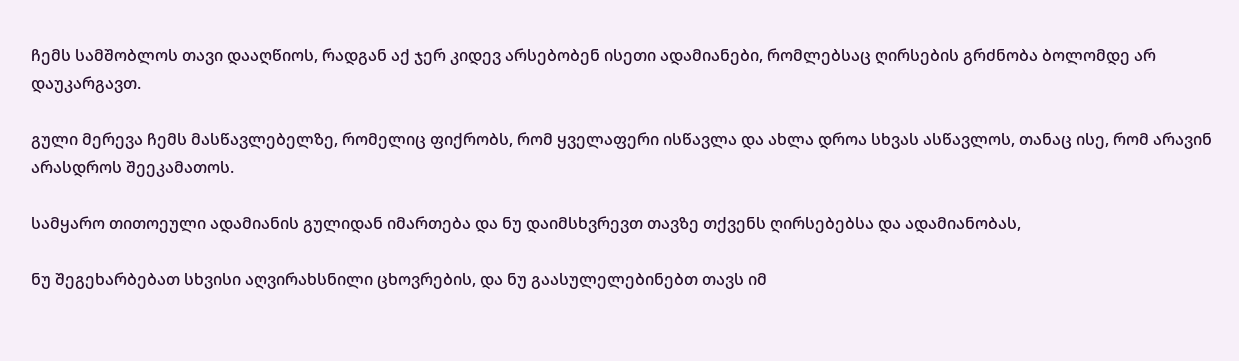ჩემს სამშობლოს თავი დააღწიოს, რადგან აქ ჯერ კიდევ არსებობენ ისეთი ადამიანები, რომლებსაც ღირსების გრძნობა ბოლომდე არ დაუკარგავთ.

გული მერევა ჩემს მასწავლებელზე, რომელიც ფიქრობს, რომ ყველაფერი ისწავლა და ახლა დროა სხვას ასწავლოს, თანაც ისე, რომ არავინ არასდროს შეეკამათოს.

სამყარო თითოეული ადამიანის გულიდან იმართება და ნუ დაიმსხვრევთ თავზე თქვენს ღირსებებსა და ადამიანობას,

ნუ შეგეხარბებათ სხვისი აღვირახსნილი ცხოვრების, და ნუ გაასულელებინებთ თავს იმ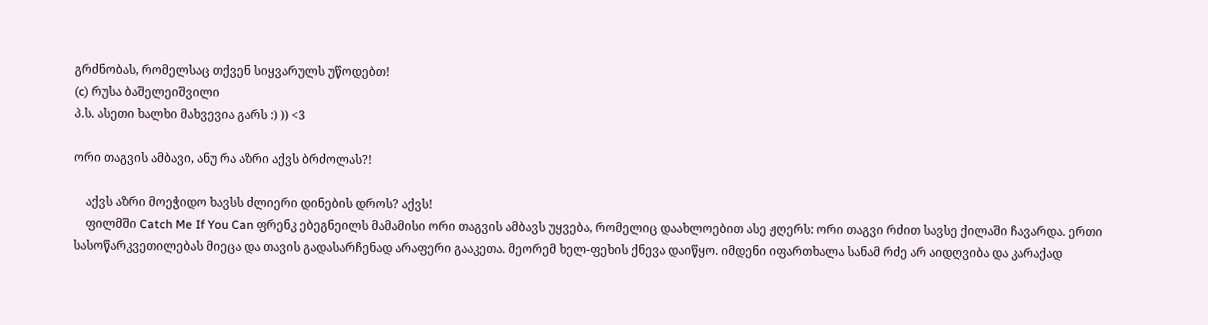გრძნობას, რომელსაც თქვენ სიყვარულს უწოდებთ!
(c) რუსა ბაშელეიშვილი
პ.ს. ასეთი ხალხი მახვევია გარს :) )) <3

ორი თაგვის ამბავი, ანუ რა აზრი აქვს ბრძოლას?!

    აქვს აზრი მოეჭიდო ხავსს ძლიერი დინების დროს? აქვს!
    ფილმში Catch Me If You Can ფრენკ ებეგნეილს მამამისი ორი თაგვის ამბავს უყვება, რომელიც დაახლოებით ასე ჟღერს: ორი თაგვი რძით სავსე ქილაში ჩავარდა. ერთი სასოწარკვეთილებას მიეცა და თავის გადასარჩენად არაფერი გააკეთა. მეორემ ხელ-ფეხის ქნევა დაიწყო. იმდენი იფართხალა სანამ რძე არ აიდღვიბა და კარაქად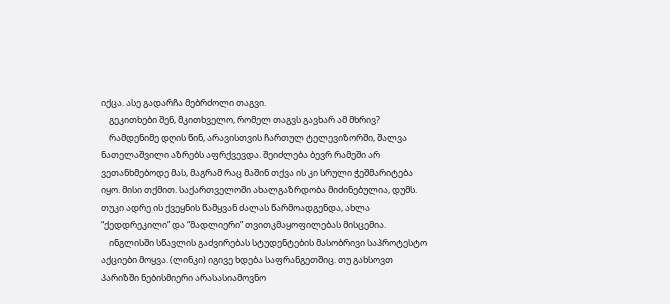იქცა. ასე გადარჩა მებრძოლი თაგვი.
    გეკითხები შენ, მკითხველო, რომელ თაგვს გავხარ ამ მხრივ?
    რამდენიმე დღის წინ, არავისთვის ჩართულ ტელევიზორში, შალვა ნათელაშვილი აზრებს აფრქვევდა. შეიძლება ბევრ რამეში არ ვეთანხმებოდე მას, მაგრამ რაც მაშინ თქვა ის კი სრული ჭეშმარიტება იყო. მისი თქმით. საქართველოში ახალგაზრდობა მიძინებულია, დუმს. თუკი ადრე ის ქვეყნის წამყვან ძალას წარმოადგენდა, ახლა “ქედდრეკილი” და “მადლიერი” თვითკმაყოფილებას მისცემია.
    ინგლისში სწავლის გაძვირებას სტუდენტების მასობრივი საპროტესტო აქციები მოყვა. (ლინკი) იგივე ხდება საფრანგეთშიც. თუ გახსოვთ პარიზში ნებისმიერი არასასიამოვნო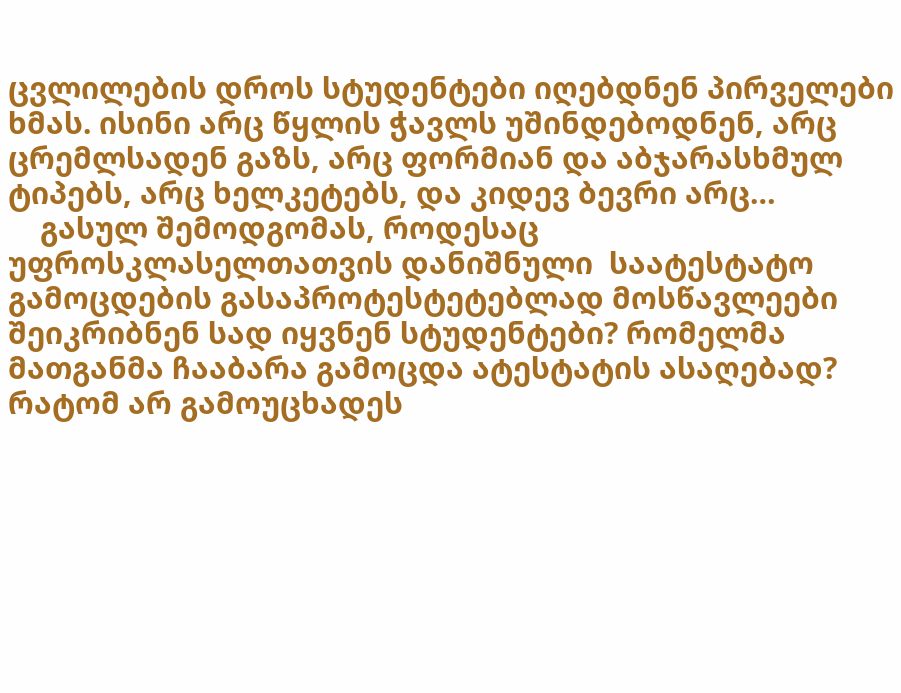ცვლილების დროს სტუდენტები იღებდნენ პირველები ხმას. ისინი არც წყლის ჭავლს უშინდებოდნენ, არც ცრემლსადენ გაზს, არც ფორმიან და აბჯარასხმულ ტიპებს, არც ხელკეტებს, და კიდევ ბევრი არც…
    გასულ შემოდგომას, როდესაც უფროსკლასელთათვის დანიშნული  საატესტატო გამოცდების გასაპროტესტეტებლად მოსწავლეები შეიკრიბნენ სად იყვნენ სტუდენტები? რომელმა მათგანმა ჩააბარა გამოცდა ატესტატის ასაღებად? რატომ არ გამოუცხადეს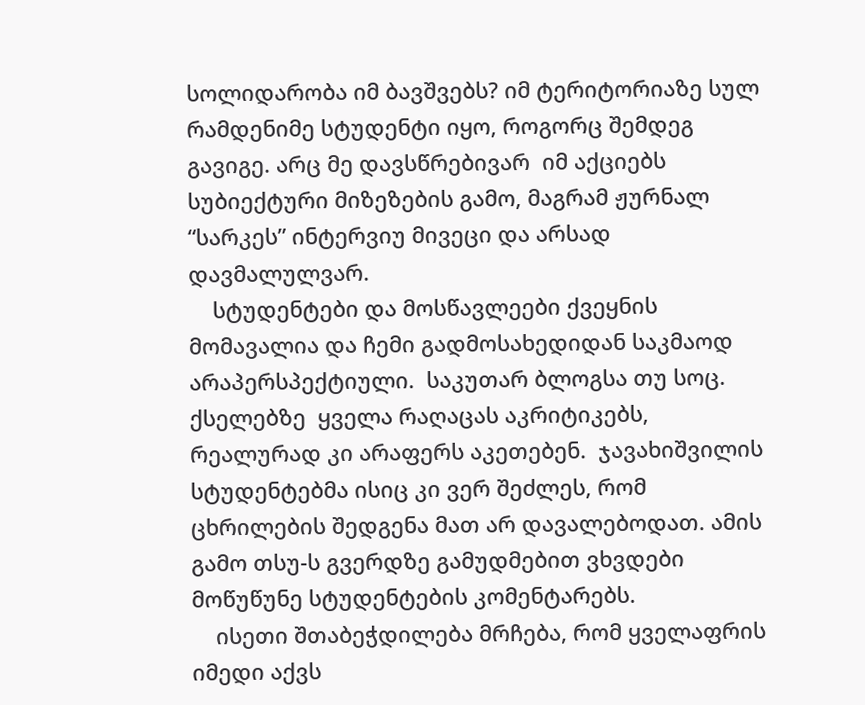სოლიდარობა იმ ბავშვებს? იმ ტერიტორიაზე სულ რამდენიმე სტუდენტი იყო, როგორც შემდეგ გავიგე. არც მე დავსწრებივარ  იმ აქციებს სუბიექტური მიზეზების გამო, მაგრამ ჟურნალ “სარკეს” ინტერვიუ მივეცი და არსად დავმალულვარ.
    სტუდენტები და მოსწავლეები ქვეყნის მომავალია და ჩემი გადმოსახედიდან საკმაოდ არაპერსპექტიული.  საკუთარ ბლოგსა თუ სოც. ქსელებზე  ყველა რაღაცას აკრიტიკებს, რეალურად კი არაფერს აკეთებენ.  ჯავახიშვილის სტუდენტებმა ისიც კი ვერ შეძლეს, რომ ცხრილების შედგენა მათ არ დავალებოდათ. ამის გამო თსუ-ს გვერდზე გამუდმებით ვხვდები მოწუწუნე სტუდენტების კომენტარებს.
    ისეთი შთაბეჭდილება მრჩება, რომ ყველაფრის იმედი აქვს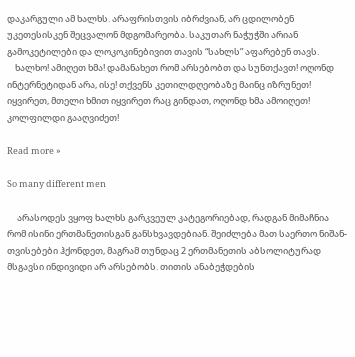დაკარგული ამ ხალხს. არაფრისთვის იბრძვიან, არ ცდილობენ უკეთესისკენ შეცვალონ მდგომარეობა. საკუთარ ნაჭუჭში არიან გამოკეტილები და ლოკოკინებივით თავის “სახლს” აფარებენ თავს.
    ხალხო! ამიღეთ ხმა! დამანახეთ რომ არსებობთ და სუნთქავთ! ოღონდ ინტერნეტიდან არა, ისე! თქვენს კეთილდღეობაზე მაინც იზრუნეთ! იყვირეთ, მთელი ხმით იყვირეთ რაც გინდათ, ოღონდ ხმა ამოიღეთ! კოლფილდი გააღვიძეთ!

Read more »

So many different men

     არასოდეს ვყოფ ხალხს გარკვეულ კატეგორიებად, რადგან მიმაჩნია რომ ისინი ერთმანეთისგან განსხვავდებიან. შეიძლება მათ საერთო ნიშან-თვისებები ჰქონდეთ, მაგრამ თუნდაც 2 ერთმანეთის აბსოლიტურად მსგავსი ინდივიდი არ არსებობს. თითის ანაბეჭდების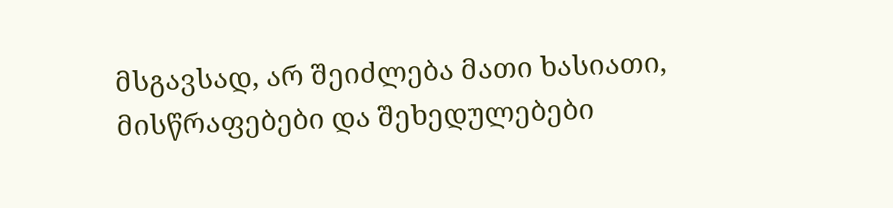მსგავსად, არ შეიძლება მათი ხასიათი, მისწრაფებები და შეხედულებები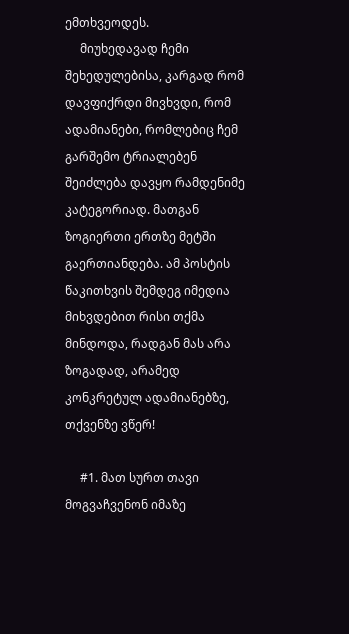ემთხვეოდეს.
     მიუხედავად ჩემი შეხედულებისა, კარგად რომ დავფიქრდი მივხვდი, რომ ადამიანები, რომლებიც ჩემ გარშემო ტრიალებენ შეიძლება დავყო რამდენიმე კატეგორიად. მათგან ზოგიერთი ერთზე მეტში გაერთიანდება. ამ პოსტის წაკითხვის შემდეგ იმედია მიხვდებით რისი თქმა მინდოდა, რადგან მას არა ზოგადად, არამედ კონკრეტულ ადამიანებზე, თქვენზე ვწერ!

     #1. მათ სურთ თავი მოგვაჩვენონ იმაზე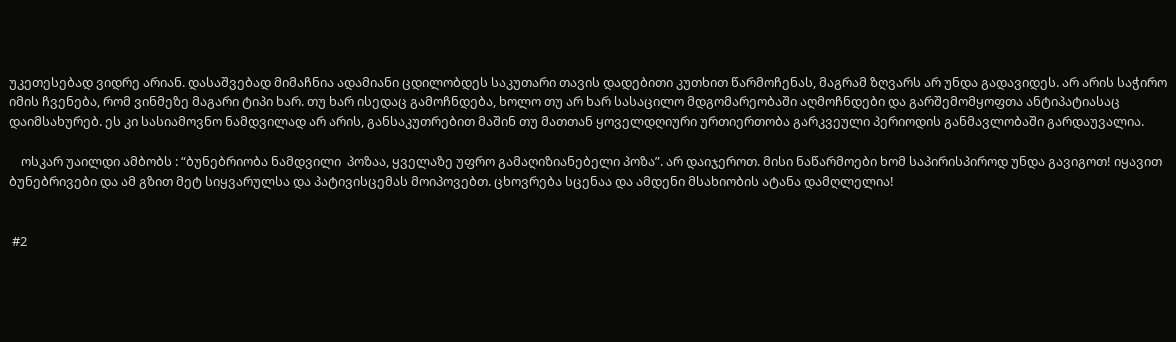უკეთესებად ვიდრე არიან. დასაშვებად მიმაჩნია ადამიანი ცდილობდეს საკუთარი თავის დადებითი კუთხით წარმოჩენას, მაგრამ ზღვარს არ უნდა გადავიდეს. არ არის საჭირო იმის ჩვენება, რომ ვინმეზე მაგარი ტიპი ხარ. თუ ხარ ისედაც გამოჩნდება, ხოლო თუ არ ხარ სასაცილო მდგომარეობაში აღმოჩნდები და გარშემომყოფთა ანტიპატიასაც დაიმსახურებ. ეს კი სასიამოვნო ნამდვილად არ არის, განსაკუთრებით მაშინ თუ მათთან ყოველდღიური ურთიერთობა გარკვეული პერიოდის განმავლობაში გარდაუვალია.

    ოსკარ უაილდი ამბობს : “ბუნებრიობა ნამდვილი  პოზაა, ყველაზე უფრო გამაღიზიანებელი პოზა”. არ დაიჯეროთ. მისი ნაწარმოები ხომ საპირისპიროდ უნდა გავიგოთ! იყავით ბუნებრივები და ამ გზით მეტ სიყვარულსა და პატივისცემას მოიპოვებთ. ცხოვრება სცენაა და ამდენი მსახიობის ატანა დამღლელია!


 #2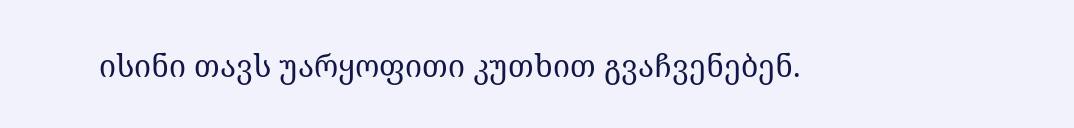ისინი თავს უარყოფითი კუთხით გვაჩვენებენ.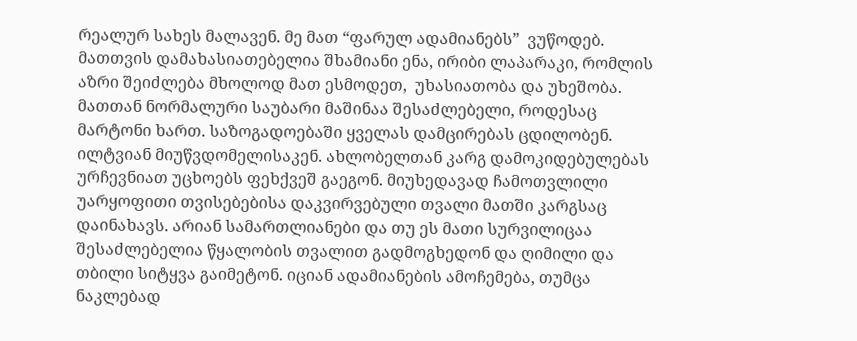რეალურ სახეს მალავენ. მე მათ “ფარულ ადამიანებს”  ვუწოდებ. მათთვის დამახასიათებელია შხამიანი ენა, ირიბი ლაპარაკი, რომლის აზრი შეიძლება მხოლოდ მათ ესმოდეთ,  უხასიათობა და უხეშობა. მათთან ნორმალური საუბარი მაშინაა შესაძლებელი, როდესაც მარტონი ხართ. საზოგადოებაში ყველას დამცირებას ცდილობენ. ილტვიან მიუწვდომელისაკენ. ახლობელთან კარგ დამოკიდებულებას ურჩევნიათ უცხოებს ფეხქვეშ გაეგონ. მიუხედავად ჩამოთვლილი უარყოფითი თვისებებისა დაკვირვებული თვალი მათში კარგსაც დაინახავს. არიან სამართლიანები და თუ ეს მათი სურვილიცაა შესაძლებელია წყალობის თვალით გადმოგხედონ და ღიმილი და თბილი სიტყვა გაიმეტონ. იციან ადამიანების ამოჩემება, თუმცა ნაკლებად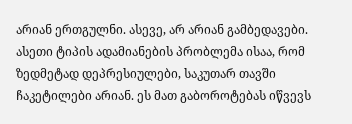არიან ერთგულნი. ასევე, არ არიან გამბედავები.
ასეთი ტიპის ადამიანების პრობლემა ისაა, რომ ზედმეტად დეპრესიულები, საკუთარ თავში ჩაკეტილები არიან. ეს მათ გაბოროტებას იწვევს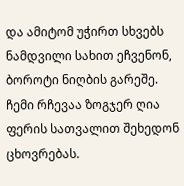და ამიტომ უჭირთ სხვებს ნამდვილი სახით ეჩვენონ, ბოროტი ნიღბის გარეშე. ჩემი რჩევაა ზოგჯერ ღია ფერის სათვალით შეხედონ ცხოვრებას.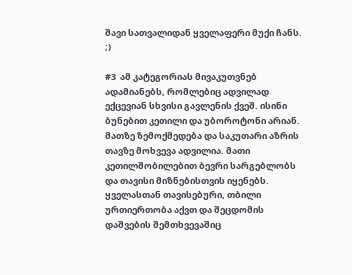შავი სათვალიდან ყველაფერი მუქი ჩანს. ;)

#3  ამ კატეგორიას მივაკუთვნებ ადამიანებს, რომლებიც ადვილად ექცევიან სხვისი გავლენის ქვეშ. ისინი ბუნებით კეთილი და უბოროტონი არიან. მათზე ზემოქმედება და საკუთარი აზრის თავზე მოხვევა ადვილია. მათი კეთილშობილებით ბევრი სარგებლობს და თავისი მიზნებისთვის იყენებს. ყველასთან თავისებური, თბილი  ურთიერთობა აქვთ და შეცდომის დაშვების შემთხვევაშიც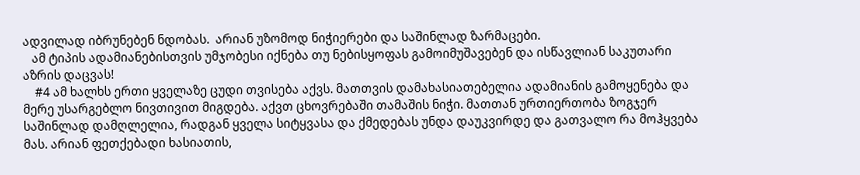ადვილად იბრუნებენ ნდობას.  არიან უზომოდ ნიჭიერები და საშინლად ზარმაცები.
   ამ ტიპის ადამიანებისთვის უმჯობესი იქნება თუ ნებისყოფას გამოიმუშავებენ და ისწავლიან საკუთარი აზრის დაცვას!
    #4 ამ ხალხს ერთი ყველაზე ცუდი თვისება აქვს. მათთვის დამახასიათებელია ადამიანის გამოყენება და მერე უსარგებლო ნივთივით მიგდება. აქვთ ცხოვრებაში თამაშის ნიჭი. მათთან ურთიერთობა ზოგჯერ საშინლად დამღლელია, რადგან ყველა სიტყვასა და ქმედებას უნდა დაუკვირდე და გათვალო რა მოჰყვება მას. არიან ფეთქებადი ხასიათის,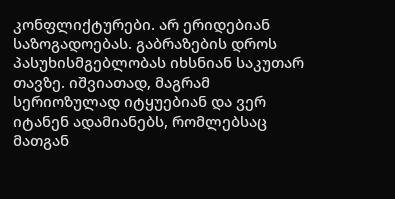კონფლიქტურები. არ ერიდებიან საზოგადოებას. გაბრაზების დროს პასუხისმგებლობას იხსნიან საკუთარ თავზე. იშვიათად, მაგრამ სერიოზულად იტყუებიან და ვერ იტანენ ადამიანებს, რომლებსაც მათგან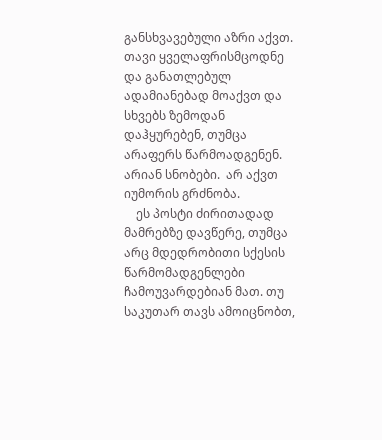განსხვავებული აზრი აქვთ. თავი ყველაფრისმცოდნე და განათლებულ ადამიანებად მოაქვთ და სხვებს ზემოდან დაჰყურებენ, თუმცა არაფერს წარმოადგენენ. არიან სნობები.  არ აქვთ იუმორის გრძნობა.
    ეს პოსტი ძირითადად მამრებზე დავწერე, თუმცა არც მდედრობითი სქესის წარმომადგენლები ჩამოუვარდებიან მათ. თუ საკუთარ თავს ამოიცნობთ,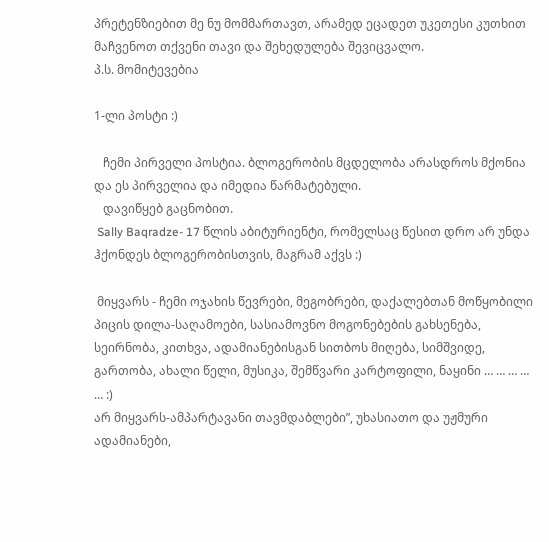პრეტენზიებით მე ნუ მომმართავთ, არამედ ეცადეთ უკეთესი კუთხით მაჩვენოთ თქვენი თავი და შეხედულება შევიცვალო.
პ.ს. მომიტევებია

1-ლი პოსტი :)

   ჩემი პირველი პოსტია. ბლოგერობის მცდელობა არასდროს მქონია და ეს პირველია და იმედია წარმატებული.
   დავიწყებ გაცნობით.
 Sally Baqradze- 17 წლის აბიტურიენტი, რომელსაც წესით დრო არ უნდა ჰქონდეს ბლოგერობისთვის, მაგრამ აქვს :)

 მიყვარს - ჩემი ოჯახის წევრები, მეგობრები, დაქალებთან მოწყობილი პიცის დილა-საღამოები, სასიამოვნო მოგონებების გახსენება, სეირნობა, კითხვა, ადამიანებისგან სითბოს მიღება, სიმშვიდე, გართობა, ახალი წელი, მუსიკა, შემწვარი კარტოფილი, ნაყინი … … … … … :)
არ მიყვარს-ამპარტავანი თავმდაბლები”, უხასიათო და უჟმური ადამიანები,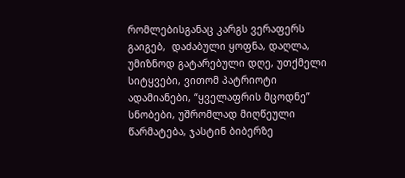რომლებისგანაც კარგს ვერაფერს გაიგებ,  დაძაბული ყოფნა, დაღლა, უმიზნოდ გატარებული დღე, უთქმელი სიტყვები, ვითომ პატრიოტი ადამიანები, “ყველაფრის მცოდნე” სნობები, უშრომლად მიღწეული წარმატება, ჯასტინ ბიბერზე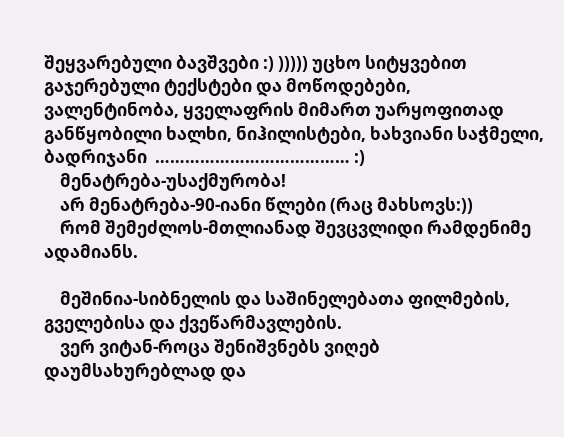შეყვარებული ბავშვები :) ))))) უცხო სიტყვებით გაჯერებული ტექსტები და მოწოდებები, ვალენტინობა, ყველაფრის მიმართ უარყოფითად განწყობილი ხალხი, ნიჰილისტები, ხახვიანი საჭმელი, ბადრიჯანი  ………………………………… :)
    მენატრება-უსაქმურობა!
    არ მენატრება-90-იანი წლები (რაც მახსოვს:))
    რომ შემეძლოს-მთლიანად შევცვლიდი რამდენიმე ადამიანს.

    მეშინია-სიბნელის და საშინელებათა ფილმების, გველებისა და ქვეწარმავლების.
    ვერ ვიტან-როცა შენიშვნებს ვიღებ დაუმსახურებლად და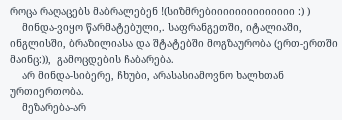როცა რაღაცებს მაბრალებენ !(სიზმრებიიიიიიიიიიიიიი :) )
    მინდა-ვიყო წარმატებული,. საფრანგეთში, იტალიაში, ინგლისში, ბრაზილიასა და შტატებში მოგზაურობა (ერთ-ერთში მაინც:)),  გამოცდების ჩაბარება.
    არ მინდა-სიბერე, ჩხუბი, არასასიამოვნო ხალხთან ურთიერთობა.
    მეზარება-არ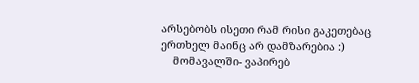არსებობს ისეთი რამ რისი გაკეთებაც ერთხელ მაინც არ დამზარებია :)
    მომავალში- ვაპირებ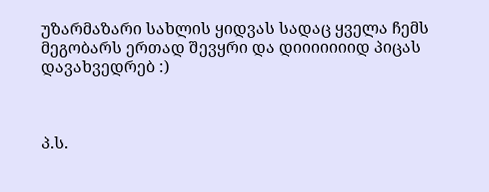უზარმაზარი სახლის ყიდვას სადაც ყველა ჩემს მეგობარს ერთად შევყრი და დიიიიიიიდ პიცას დავახვედრებ :)



პ.ს.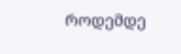როდემდე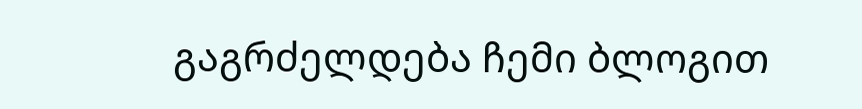გაგრძელდება ჩემი ბლოგით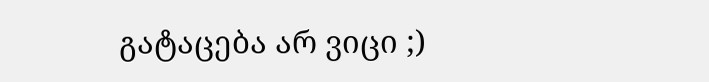გატაცება არ ვიცი ;)